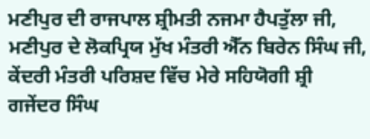ਮਣੀਪੁਰ ਦੀ ਰਾਜਪਾਲ ਸ਼੍ਰੀਮਤੀ ਨਜਮਾ ਹੈਪਤੁੱਲਾ ਜੀ, ਮਣੀਪੁਰ ਦੇ ਲੋਕਪ੍ਰਿਯ ਮੁੱਖ ਮੰਤਰੀ ਐੱਨ ਬਿਰੇਨ ਸਿੰਘ ਜੀ, ਕੇਂਦਰੀ ਮੰਤਰੀ ਪਰਿਸ਼ਦ ਵਿੱਚ ਮੇਰੇ ਸਹਿਯੋਗੀ ਸ਼੍ਰੀ ਗਜੇਂਦਰ ਸਿੰਘ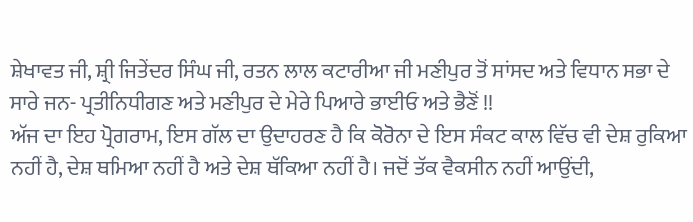ਸ਼ੇਖਾਵਤ ਜੀ, ਸ਼੍ਰੀ ਜਿਤੇਂਦਰ ਸਿੰਘ ਜੀ, ਰਤਨ ਲਾਲ ਕਟਾਰੀਆ ਜੀ ਮਣੀਪੁਰ ਤੋਂ ਸਾਂਸਦ ਅਤੇ ਵਿਧਾਨ ਸਭਾ ਦੇ ਸਾਰੇ ਜਨ- ਪ੍ਰਤੀਨਿਧੀਗਣ ਅਤੇ ਮਣੀਪੁਰ ਦੇ ਮੇਰੇ ਪਿਆਰੇ ਭਾਈਓ ਅਤੇ ਭੈਣੋਂ !!
ਅੱਜ ਦਾ ਇਹ ਪ੍ਰੋਗਰਾਮ, ਇਸ ਗੱਲ ਦਾ ਉਦਾਹਰਣ ਹੈ ਕਿ ਕੋਰੋਨਾ ਦੇ ਇਸ ਸੰਕਟ ਕਾਲ ਵਿੱਚ ਵੀ ਦੇਸ਼ ਰੁਕਿਆ ਨਹੀਂ ਹੈ, ਦੇਸ਼ ਥਮਿਆ ਨਹੀਂ ਹੈ ਅਤੇ ਦੇਸ਼ ਥੱਕਿਆ ਨਹੀਂ ਹੈ। ਜਦੋਂ ਤੱਕ ਵੈਕਸੀਨ ਨਹੀਂ ਆਉਂਦੀ,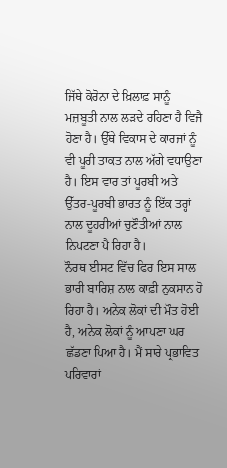ਜਿੱਥੇ ਕੋਰੋਨਾ ਦੇ ਖ਼ਿਲਾਫ਼ ਸਾਨੂੰ ਮਜ਼ਬੂਤੀ ਨਾਲ ਲੜਦੇ ਰਹਿਣਾ ਹੈ ਵਿਜੈ ਹੋਣਾ ਹੈ। ਉੱਥੇ ਵਿਕਾਸ ਦੇ ਕਾਰਜਾਂ ਨੂੰ ਵੀ ਪੂਰੀ ਤਾਕਤ ਨਾਲ ਅੱਗੇ ਵਧਾਉਣਾ ਹੈ। ਇਸ ਵਾਰ ਤਾਂ ਪੂਰਬੀ ਅਤੇ ਉੱਤਰ-ਪੂਰਬੀ ਭਾਰਤ ਨੂੰ ਇੱਕ ਤਰ੍ਹਾਂ ਨਾਲ ਦੂਹਰੀਆਂ ਚੁਣੌਤੀਆਂ ਨਾਲ ਨਿਪਟਣਾ ਪੈ ਰਿਹਾ ਹੈ।
ਨੌਰਥ ਈਸਟ ਵਿੱਚ ਫਿਰ ਇਸ ਸਾਲ ਭਾਰੀ ਬਾਰਿਸ਼ ਨਾਲ ਕਾਫ਼ੀ ਨੁਕਸਾਨ ਹੋ ਰਿਹਾ ਹੈ। ਅਨੇਕ ਲੋਕਾਂ ਦੀ ਮੌਤ ਹੋਈ ਹੈ, ਅਨੇਕ ਲੋਕਾਂ ਨੂੰ ਆਪਣਾ ਘਰ ਛੱਡਣਾ ਪਿਆ ਹੈ। ਮੈਂ ਸਾਰੇ ਪ੍ਰਭਾਵਿਤ ਪਰਿਵਾਰਾਂ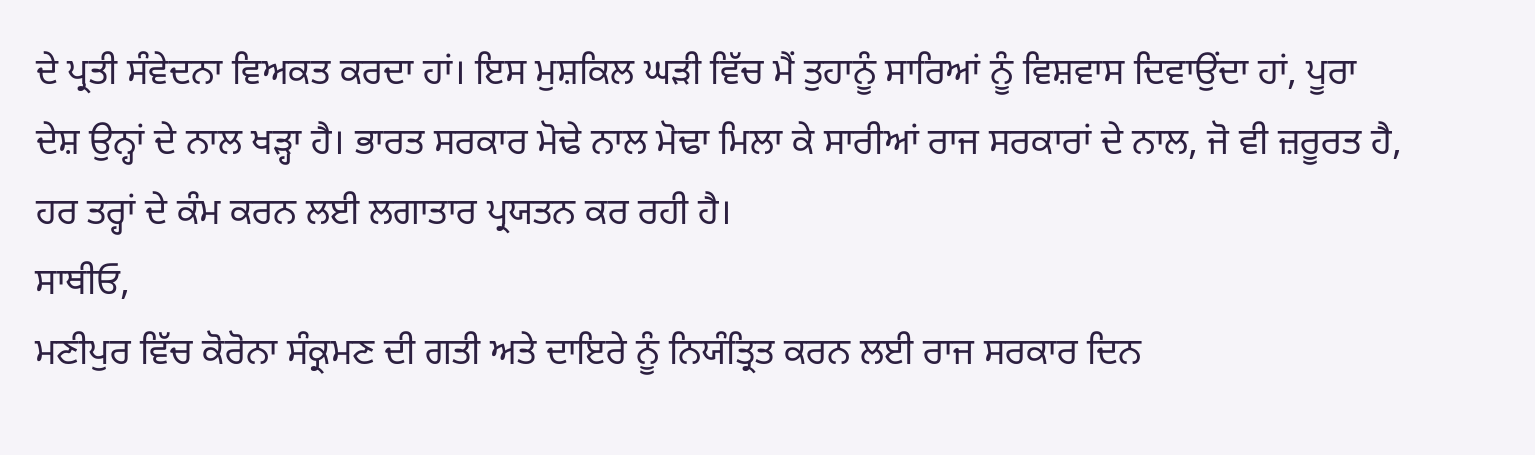ਦੇ ਪ੍ਰਤੀ ਸੰਵੇਦਨਾ ਵਿਅਕਤ ਕਰਦਾ ਹਾਂ। ਇਸ ਮੁਸ਼ਕਿਲ ਘੜੀ ਵਿੱਚ ਮੈਂ ਤੁਹਾਨੂੰ ਸਾਰਿਆਂ ਨੂੰ ਵਿਸ਼ਵਾਸ ਦਿਵਾਉਂਦਾ ਹਾਂ, ਪੂਰਾ ਦੇਸ਼ ਉਨ੍ਹਾਂ ਦੇ ਨਾਲ ਖੜ੍ਹਾ ਹੈ। ਭਾਰਤ ਸਰਕਾਰ ਮੋਢੇ ਨਾਲ ਮੋਢਾ ਮਿਲਾ ਕੇ ਸਾਰੀਆਂ ਰਾਜ ਸਰਕਾਰਾਂ ਦੇ ਨਾਲ, ਜੋ ਵੀ ਜ਼ਰੂਰਤ ਹੈ, ਹਰ ਤਰ੍ਹਾਂ ਦੇ ਕੰਮ ਕਰਨ ਲਈ ਲਗਾਤਾਰ ਪ੍ਰਯਤਨ ਕਰ ਰਹੀ ਹੈ।
ਸਾਥੀਓ,
ਮਣੀਪੁਰ ਵਿੱਚ ਕੋਰੋਨਾ ਸੰਕ੍ਰਮਣ ਦੀ ਗਤੀ ਅਤੇ ਦਾਇਰੇ ਨੂੰ ਨਿਯੰਤ੍ਰਿਤ ਕਰਨ ਲਈ ਰਾਜ ਸਰਕਾਰ ਦਿਨ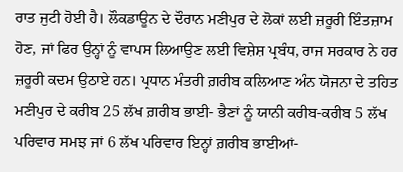ਰਾਤ ਜੁਟੀ ਹੋਈ ਹੈ। ਲੌਕਡਾਊਨ ਦੇ ਦੌਰਾਨ ਮਣੀਪੁਰ ਦੇ ਲੋਕਾਂ ਲਈ ਜ਼ਰੂਰੀ ਇੰਤਜ਼ਾਮ ਹੋਣ, ਜਾਂ ਫਿਰ ਉਨ੍ਹਾਂ ਨੂੰ ਵਾਪਸ ਲਿਆਉਣ ਲਈ ਵਿਸ਼ੇਸ਼ ਪ੍ਰਬੰਧ, ਰਾਜ ਸਰਕਾਰ ਨੇ ਹਰ ਜ਼ਰੂਰੀ ਕਦਮ ਉਠਾਏ ਹਨ। ਪ੍ਰਧਾਨ ਮੰਤਰੀ ਗ਼ਰੀਬ ਕਲਿਆਣ ਅੰਨ ਯੋਜਨਾ ਦੇ ਤਹਿਤ ਮਣੀਪੁਰ ਦੇ ਕਰੀਬ 25 ਲੱਖ ਗ਼ਰੀਬ ਭਾਈ- ਭੈਣਾਂ ਨੂੰ ਯਾਨੀ ਕਰੀਬ-ਕਰੀਬ 5 ਲੱਖ ਪਰਿਵਾਰ ਸਮਝ ਜਾਂ 6 ਲੱਖ ਪਰਿਵਾਰ ਇਨ੍ਹਾਂ ਗ਼ਰੀਬ ਭਾਈਆਂ-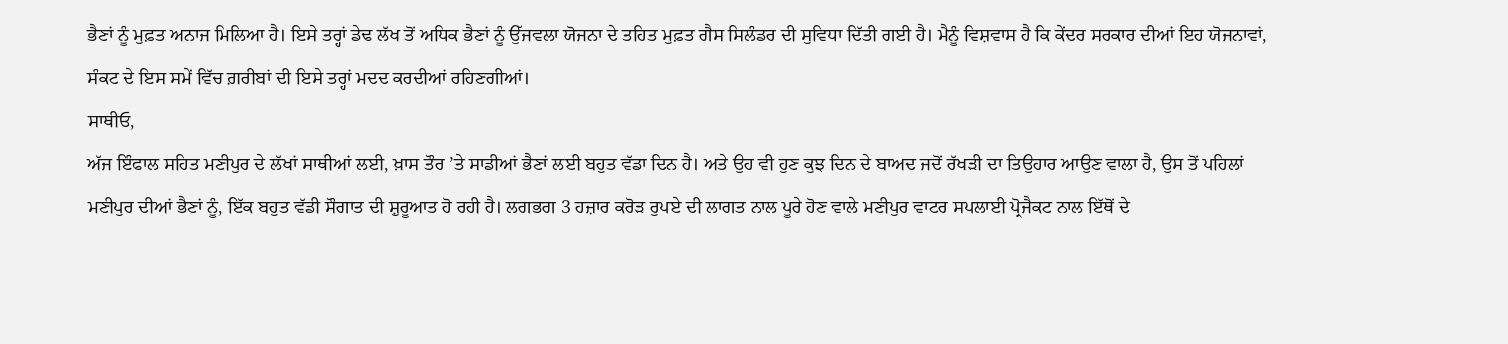ਭੈਣਾਂ ਨੂੰ ਮੁਫ਼ਤ ਅਨਾਜ ਮਿਲਿਆ ਹੈ। ਇਸੇ ਤਰ੍ਹਾਂ ਡੇਢ ਲੱਖ ਤੋਂ ਅਧਿਕ ਭੈਣਾਂ ਨੂੰ ਉੱਜਵਲਾ ਯੋਜਨਾ ਦੇ ਤਹਿਤ ਮੁਫ਼ਤ ਗੈਸ ਸਿਲੰਡਰ ਦੀ ਸੁਵਿਧਾ ਦਿੱਤੀ ਗਈ ਹੈ। ਮੈਨੂੰ ਵਿਸ਼ਵਾਸ ਹੈ ਕਿ ਕੇਂਦਰ ਸਰਕਾਰ ਦੀਆਂ ਇਹ ਯੋਜਨਾਵਾਂ, ਸੰਕਟ ਦੇ ਇਸ ਸਮੇਂ ਵਿੱਚ ਗ਼ਰੀਬਾਂ ਦੀ ਇਸੇ ਤਰ੍ਹਾਂ ਮਦਦ ਕਰਦੀਆਂ ਰਹਿਣਗੀਆਂ।
ਸਾਥੀਓ,
ਅੱਜ ਇੰਫਾਲ ਸਹਿਤ ਮਣੀਪੁਰ ਦੇ ਲੱਖਾਂ ਸਾਥੀਆਂ ਲਈ, ਖ਼ਾਸ ਤੌਰ ’ਤੇ ਸਾਡੀਆਂ ਭੈਣਾਂ ਲਈ ਬਹੁਤ ਵੱਡਾ ਦਿਨ ਹੈ। ਅਤੇ ਉਹ ਵੀ ਹੁਣ ਕੁਝ ਦਿਨ ਦੇ ਬਾਅਦ ਜਦੋਂ ਰੱਖੜੀ ਦਾ ਤਿਉਹਾਰ ਆਉਣ ਵਾਲਾ ਹੈ, ਉਸ ਤੋਂ ਪਹਿਲਾਂ ਮਣੀਪੁਰ ਦੀਆਂ ਭੈਣਾਂ ਨੂੰ, ਇੱਕ ਬਹੁਤ ਵੱਡੀ ਸੌਗਾਤ ਦੀ ਸ਼ੁਰੂਆਤ ਹੋ ਰਹੀ ਹੈ। ਲਗਭਗ 3 ਹਜ਼ਾਰ ਕਰੋੜ ਰੁਪਏ ਦੀ ਲਾਗਤ ਨਾਲ ਪੂਰੇ ਹੋਣ ਵਾਲੇ ਮਣੀਪੁਰ ਵਾਟਰ ਸਪਲਾਈ ਪ੍ਰੋਜੈਕਟ ਨਾਲ ਇੱਥੋਂ ਦੇ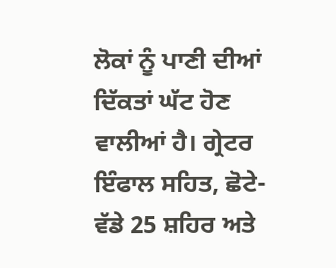ਲੋਕਾਂ ਨੂੰ ਪਾਣੀ ਦੀਆਂ ਦਿੱਕਤਾਂ ਘੱਟ ਹੋਣ ਵਾਲੀਆਂ ਹੈ। ਗ੍ਰੇਟਰ ਇੰਫਾਲ ਸਹਿਤ, ਛੋਟੇ-ਵੱਡੇ 25 ਸ਼ਹਿਰ ਅਤੇ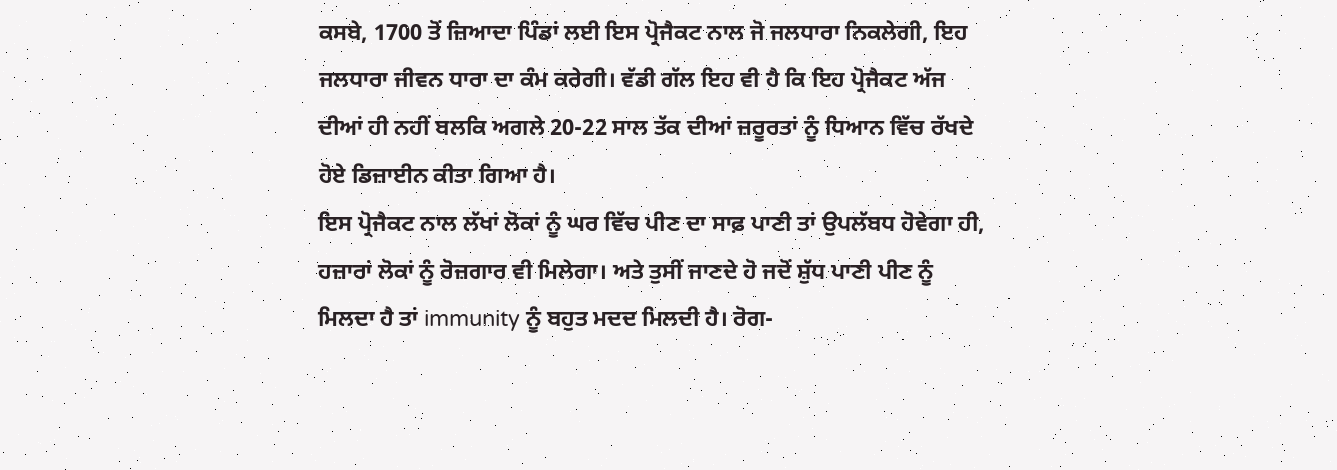ਕਸਬੇ, 1700 ਤੋਂ ਜ਼ਿਆਦਾ ਪਿੰਡਾਂ ਲਈ ਇਸ ਪ੍ਰੋਜੈਕਟ ਨਾਲ ਜੋ ਜਲਧਾਰਾ ਨਿਕਲੇਗੀ, ਇਹ ਜਲਧਾਰਾ ਜੀਵਨ ਧਾਰਾ ਦਾ ਕੰਮ ਕਰੇਗੀ। ਵੱਡੀ ਗੱਲ ਇਹ ਵੀ ਹੈ ਕਿ ਇਹ ਪ੍ਰੋਜੈਕਟ ਅੱਜ ਦੀਆਂ ਹੀ ਨਹੀਂ ਬਲਕਿ ਅਗਲੇ 20-22 ਸਾਲ ਤੱਕ ਦੀਆਂ ਜ਼ਰੂਰਤਾਂ ਨੂੰ ਧਿਆਨ ਵਿੱਚ ਰੱਖਦੇ ਹੋਏ ਡਿਜ਼ਾਈਨ ਕੀਤਾ ਗਿਆ ਹੈ।
ਇਸ ਪ੍ਰੋਜੈਕਟ ਨਾਲ ਲੱਖਾਂ ਲੋਕਾਂ ਨੂੰ ਘਰ ਵਿੱਚ ਪੀਣ ਦਾ ਸਾਫ਼ ਪਾਣੀ ਤਾਂ ਉਪਲੱਬਧ ਹੋਵੇਗਾ ਹੀ, ਹਜ਼ਾਰਾਂ ਲੋਕਾਂ ਨੂੰ ਰੋਜ਼ਗਾਰ ਵੀ ਮਿਲੇਗਾ। ਅਤੇ ਤੁਸੀਂ ਜਾਣਦੇ ਹੋ ਜਦੋਂ ਸ਼ੁੱਧ ਪਾਣੀ ਪੀਣ ਨੂੰ ਮਿਲਦਾ ਹੈ ਤਾਂ immunity ਨੂੰ ਬਹੁਤ ਮਦਦ ਮਿਲਦੀ ਹੈ। ਰੋਗ-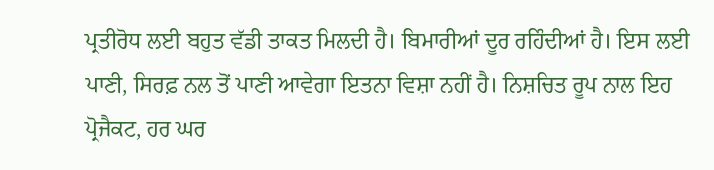ਪ੍ਰਤੀਰੋਧ ਲਈ ਬਹੁਤ ਵੱਡੀ ਤਾਕਤ ਮਿਲਦੀ ਹੈ। ਬਿਮਾਰੀਆਂ ਦੂਰ ਰਹਿੰਦੀਆਂ ਹੈ। ਇਸ ਲਈ ਪਾਣੀ, ਸਿਰਫ਼ ਨਲ ਤੋਂ ਪਾਣੀ ਆਵੇਗਾ ਇਤਨਾ ਵਿਸ਼ਾ ਨਹੀਂ ਹੈ। ਨਿਸ਼ਚਿਤ ਰੂਪ ਨਾਲ ਇਹ ਪ੍ਰੋਜੈਕਟ, ਹਰ ਘਰ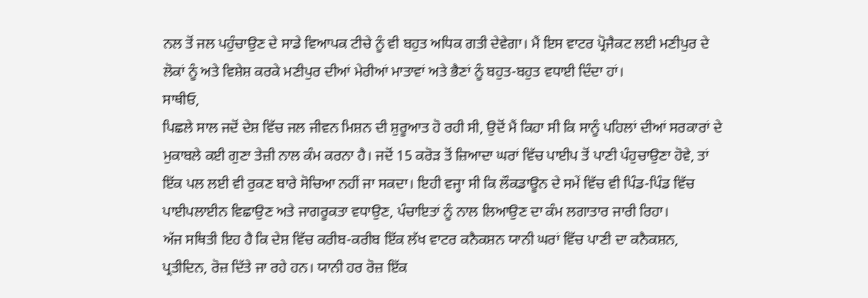ਨਲ ਤੋਂ ਜਲ ਪਹੁੰਚਾਉਣ ਦੇ ਸਾਡੇ ਵਿਆਪਕ ਟੀਚੇ ਨੂੰ ਵੀ ਬਹੁਤ ਅਧਿਕ ਗਤੀ ਦੇਵੇਗਾ। ਮੈਂ ਇਸ ਵਾਟਰ ਪ੍ਰੋਜੈਕਟ ਲਈ ਮਣੀਪੁਰ ਦੇ ਲੋਕਾਂ ਨੂੰ ਅਤੇ ਵਿਸ਼ੇਸ਼ ਕਰਕੇ ਮਣੀਪੁਰ ਦੀਆਂ ਮੇਰੀਆਂ ਮਾਤਾਵਾਂ ਅਤੇ ਭੈਣਾਂ ਨੂੰ ਬਹੁਤ-ਬਹੁਤ ਵਧਾਈ ਦਿੰਦਾ ਹਾਂ।
ਸਾਥੀਓ,
ਪਿਛਲੇ ਸਾਲ ਜਦੋਂ ਦੇਸ਼ ਵਿੱਚ ਜਲ ਜੀਵਨ ਮਿਸ਼ਨ ਦੀ ਸ਼ੁਰੂਆਤ ਹੋ ਰਹੀ ਸੀ, ਉਦੋਂ ਮੈਂ ਕਿਹਾ ਸੀ ਕਿ ਸਾਨੂੰ ਪਹਿਲਾਂ ਦੀਆਂ ਸਰਕਾਰਾਂ ਦੇ ਮੁਕਾਬਲੇ ਕਈ ਗੁਣਾ ਤੇਜ਼ੀ ਨਾਲ ਕੰਮ ਕਰਨਾ ਹੈ। ਜਦੋਂ 15 ਕਰੋੜ ਤੋਂ ਜ਼ਿਆਦਾ ਘਰਾਂ ਵਿੱਚ ਪਾਈਪ ਤੋਂ ਪਾਣੀ ਪੰਹੁਚਾਉਣਾ ਹੋਵੇ, ਤਾਂ ਇੱਕ ਪਲ ਲਈ ਵੀ ਰੁਕਣ ਬਾਰੇ ਸੋਚਿਆ ਨਹੀਂ ਜਾ ਸਕਦਾ। ਇਹੀ ਵਜ੍ਹਾ ਸੀ ਕਿ ਲੌਕਡਾਊਨ ਦੇ ਸਮੇਂ ਵਿੱਚ ਵੀ ਪਿੰਡ-ਪਿੰਡ ਵਿੱਚ ਪਾਈਪਲਾਈਨ ਵਿਛਾਉਣ ਅਤੇ ਜਾਗਰੂਕਤਾ ਵਧਾਉਣ, ਪੰਚਾਇਤਾਂ ਨੂੰ ਨਾਲ ਲਿਆਉਣ ਦਾ ਕੰਮ ਲਗਾਤਾਰ ਜਾਰੀ ਰਿਹਾ।
ਅੱਜ ਸਥਿਤੀ ਇਹ ਹੈ ਕਿ ਦੇਸ਼ ਵਿੱਚ ਕਰੀਬ-ਕਰੀਬ ਇੱਕ ਲੱਖ ਵਾਟਰ ਕਨੈਕਸ਼ਨ ਯਾਨੀ ਘਰਾਂ ਵਿੱਚ ਪਾਣੀ ਦਾ ਕਨੈਕਸ਼ਨ, ਪ੍ਰਤੀਦਿਨ, ਰੋਜ਼ ਦਿੱਤੇ ਜਾ ਰਹੇ ਹਨ। ਯਾਨੀ ਹਰ ਰੋਜ਼ ਇੱਕ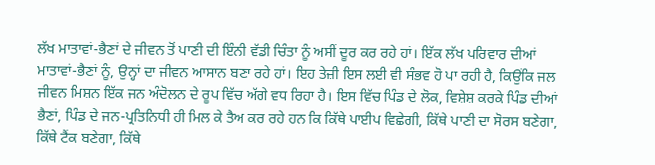ਲੱਖ ਮਾਤਾਵਾਂ-ਭੈਣਾਂ ਦੇ ਜੀਵਨ ਤੋਂ ਪਾਣੀ ਦੀ ਇੰਨੀ ਵੱਡੀ ਚਿੰਤਾ ਨੂੰ ਅਸੀਂ ਦੂਰ ਕਰ ਰਹੇ ਹਾਂ। ਇੱਕ ਲੱਖ ਪਰਿਵਾਰ ਦੀਆਂ ਮਾਤਾਵਾਂ-ਭੈਣਾਂ ਨੂੰ, ਉਨ੍ਹਾਂ ਦਾ ਜੀਵਨ ਆਸਾਨ ਬਣਾ ਰਹੇ ਹਾਂ। ਇਹ ਤੇਜ਼ੀ ਇਸ ਲਈ ਵੀ ਸੰਭਵ ਹੋ ਪਾ ਰਹੀ ਹੈ, ਕਿਉਂਕਿ ਜਲ ਜੀਵਨ ਮਿਸ਼ਨ ਇੱਕ ਜਨ ਅੰਦੋਲਨ ਦੇ ਰੂਪ ਵਿੱਚ ਅੱਗੇ ਵਧ ਰਿਹਾ ਹੈ। ਇਸ ਵਿੱਚ ਪਿੰਡ ਦੇ ਲੋਕ, ਵਿਸ਼ੇਸ਼ ਕਰਕੇ ਪਿੰਡ ਦੀਆਂ ਭੈਣਾਂ, ਪਿੰਡ ਦੇ ਜਨ-ਪ੍ਰਤਿਨਿਧੀ ਹੀ ਮਿਲ ਕੇ ਤੈਅ ਕਰ ਰਹੇ ਹਨ ਕਿ ਕਿੱਥੇ ਪਾਈਪ ਵਿਛੇਗੀ, ਕਿੱਥੇ ਪਾਣੀ ਦਾ ਸੋਰਸ ਬਣੇਗਾ, ਕਿੱਥੇ ਟੈਂਕ ਬਣੇਗਾ, ਕਿੱਥੇ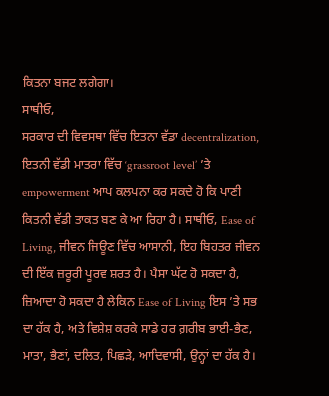ਕਿਤਨਾ ਬਜਟ ਲਗੇਗਾ।
ਸਾਥੀਓ,
ਸਰਕਾਰ ਦੀ ਵਿਵਸਥਾ ਵਿੱਚ ਇਤਨਾ ਵੱਡਾ decentralization, ਇਤਨੀ ਵੱਡੀ ਮਾਤਰਾ ਵਿੱਚ ‘grassroot level’ ’ਤੇ empowerment ਆਪ ਕਲਪਨਾ ਕਰ ਸਕਦੇ ਹੋ ਕਿ ਪਾਣੀ ਕਿਤਨੀ ਵੱਡੀ ਤਾਕਤ ਬਣ ਕੇ ਆ ਰਿਹਾ ਹੈ। ਸਾਥੀਓ, Ease of Living, ਜੀਵਨ ਜਿਊਣ ਵਿੱਚ ਆਸਾਨੀ, ਇਹ ਬਿਹਤਰ ਜੀਵਨ ਦੀ ਇੱਕ ਜ਼ਰੂਰੀ ਪੂਰਵ ਸ਼ਰਤ ਹੈ। ਪੈਸਾ ਘੱਟ ਹੋ ਸਕਦਾ ਹੈ, ਜ਼ਿਆਦਾ ਹੋ ਸਕਦਾ ਹੈ ਲੇਕਿਨ Ease of Living ਇਸ ’ਤੇ ਸਭ ਦਾ ਹੱਕ ਹੈ, ਅਤੇ ਵਿਸ਼ੇਸ਼ ਕਰਕੇ ਸਾਡੇ ਹਰ ਗ਼ਰੀਬ ਭਾਈ-ਭੈਣ, ਮਾਤਾ, ਭੈਣਾਂ, ਦਲਿਤ, ਪਿਛੜੇ, ਆਦਿਵਾਸੀ, ਉਨ੍ਹਾਂ ਦਾ ਹੱਕ ਹੈ।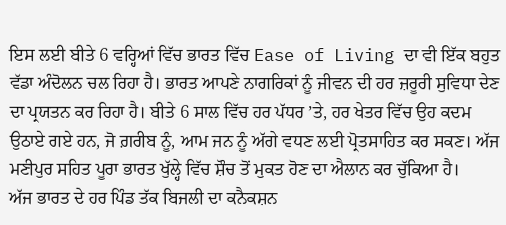ਇਸ ਲਈ ਬੀਤੇ 6 ਵਰ੍ਹਿਆਂ ਵਿੱਚ ਭਾਰਤ ਵਿੱਚ Ease of Living ਦਾ ਵੀ ਇੱਕ ਬਹੁਤ ਵੱਡਾ ਅੰਦੋਲਨ ਚਲ ਰਿਹਾ ਹੈ। ਭਾਰਤ ਆਪਣੇ ਨਾਗਰਿਕਾਂ ਨੂੰ ਜੀਵਨ ਦੀ ਹਰ ਜ਼ਰੂਰੀ ਸੁਵਿਧਾ ਦੇਣ ਦਾ ਪ੍ਰਯਤਨ ਕਰ ਰਿਹਾ ਹੈ। ਬੀਤੇ 6 ਸਾਲ ਵਿੱਚ ਹਰ ਪੱਧਰ ’ਤੇ, ਹਰ ਖੇਤਰ ਵਿੱਚ ਉਹ ਕਦਮ ਉਠਾਏ ਗਏ ਹਨ, ਜੋ ਗ਼ਰੀਬ ਨੂੰ, ਆਮ ਜਨ ਨੂੰ ਅੱਗੇ ਵਧਣ ਲਈ ਪ੍ਰੋਤਸਾਹਿਤ ਕਰ ਸਕਣ। ਅੱਜ ਮਣੀਪੁਰ ਸਹਿਤ ਪੂਰਾ ਭਾਰਤ ਖੁੱਲ੍ਹੇ ਵਿੱਚ ਸ਼ੌਚ ਤੋਂ ਮੁਕਤ ਹੋਣ ਦਾ ਐਲਾਨ ਕਰ ਚੁੱਕਿਆ ਹੈ।
ਅੱਜ ਭਾਰਤ ਦੇ ਹਰ ਪਿੰਡ ਤੱਕ ਬਿਜਲੀ ਦਾ ਕਨੈਕਸ਼ਨ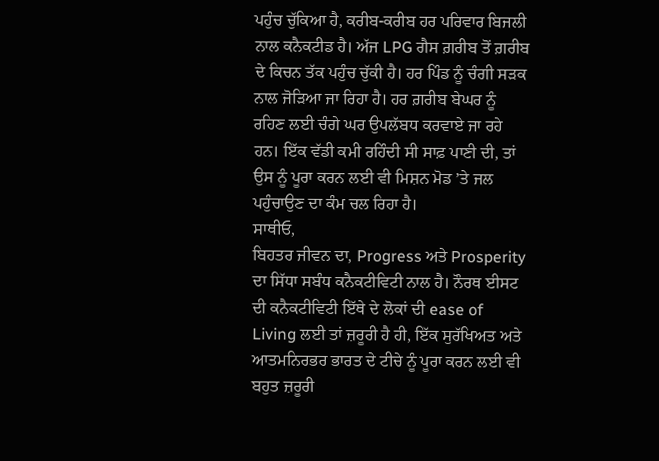ਪਹੁੰਚ ਚੁੱਕਿਆ ਹੈ, ਕਰੀਬ-ਕਰੀਬ ਹਰ ਪਰਿਵਾਰ ਬਿਜਲੀ ਨਾਲ ਕਨੈਕਟੀਡ ਹੈ। ਅੱਜ LPG ਗੈਸ ਗ਼ਰੀਬ ਤੋਂ ਗ਼ਰੀਬ ਦੇ ਕਿਚਨ ਤੱਕ ਪਹੁੰਚ ਚੁੱਕੀ ਹੈ। ਹਰ ਪਿੰਡ ਨੂੰ ਚੰਗੀ ਸੜਕ ਨਾਲ ਜੋੜਿਆ ਜਾ ਰਿਹਾ ਹੈ। ਹਰ ਗ਼ਰੀਬ ਬੇਘਰ ਨੂੰ ਰਹਿਣ ਲਈ ਚੰਗੇ ਘਰ ਉਪਲੱਬਧ ਕਰਵਾਏ ਜਾ ਰਹੇ ਹਨ। ਇੱਕ ਵੱਡੀ ਕਮੀ ਰਹਿੰਦੀ ਸੀ ਸਾਫ਼ ਪਾਣੀ ਦੀ, ਤਾਂ ਉਸ ਨੂੰ ਪੂਰਾ ਕਰਨ ਲਈ ਵੀ ਮਿਸ਼ਨ ਮੋਡ ’ਤੇ ਜਲ ਪਹੁੰਚਾਉਣ ਦਾ ਕੰਮ ਚਲ ਰਿਹਾ ਹੈ।
ਸਾਥੀਓ,
ਬਿਹਤਰ ਜੀਵਨ ਦਾ, Progress ਅਤੇ Prosperity ਦਾ ਸਿੱਧਾ ਸਬੰਧ ਕਨੈਕਟੀਵਿਟੀ ਨਾਲ ਹੈ। ਨੌਰਥ ਈਸਟ ਦੀ ਕਨੈਕਟੀਵਿਟੀ ਇੱਥੇ ਦੇ ਲੋਕਾਂ ਦੀ ease of Living ਲਈ ਤਾਂ ਜ਼ਰੂਰੀ ਹੈ ਹੀ, ਇੱਕ ਸੁਰੱਖਿਅਤ ਅਤੇ ਆਤਮਨਿਰਭਰ ਭਾਰਤ ਦੇ ਟੀਚੇ ਨੂੰ ਪੂਰਾ ਕਰਨ ਲਈ ਵੀ ਬਹੁਤ ਜ਼ਰੂਰੀ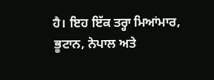ਹੈ। ਇਹ ਇੱਕ ਤਰ੍ਹਾ ਮਿਆਂਮਾਰ, ਭੂਟਾਨ, ਨੇਪਾਲ ਅਤੇ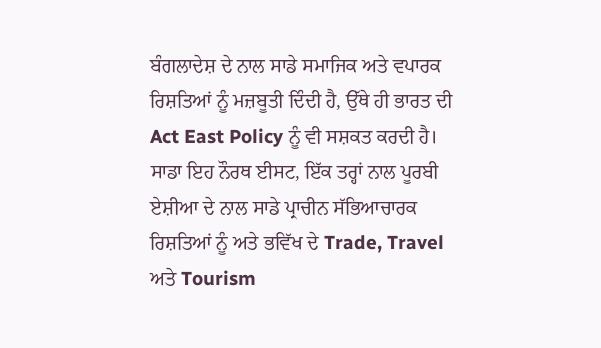ਬੰਗਲਾਦੇਸ਼ ਦੇ ਨਾਲ ਸਾਡੇ ਸਮਾਜਿਕ ਅਤੇ ਵਪਾਰਕ ਰਿਸ਼ਤਿਆਂ ਨੂੰ ਮਜ਼ਬੂਤੀ ਦਿੰਦੀ ਹੈ, ਉੱਥੇ ਹੀ ਭਾਰਤ ਦੀ Act East Policy ਨੂੰ ਵੀ ਸਸ਼ਕਤ ਕਰਦੀ ਹੈ।
ਸਾਡਾ ਇਹ ਨੌਰਥ ਈਸਟ, ਇੱਕ ਤਰ੍ਹਾਂ ਨਾਲ ਪੂਰਬੀ ਏਸ਼ੀਆ ਦੇ ਨਾਲ ਸਾਡੇ ਪ੍ਰਾਚੀਨ ਸੱਭਿਆਚਾਰਕ ਰਿਸ਼ਤਿਆਂ ਨੂੰ ਅਤੇ ਭਵਿੱਖ ਦੇ Trade, Travel ਅਤੇ Tourism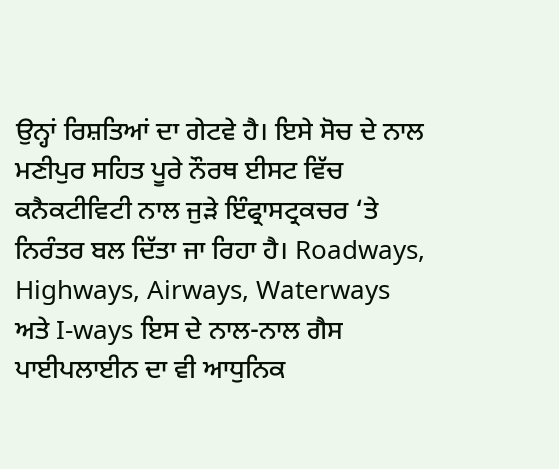ਉਨ੍ਹਾਂ ਰਿਸ਼ਤਿਆਂ ਦਾ ਗੇਟਵੇ ਹੈ। ਇਸੇ ਸੋਚ ਦੇ ਨਾਲ ਮਣੀਪੁਰ ਸਹਿਤ ਪੂਰੇ ਨੌਰਥ ਈਸਟ ਵਿੱਚ ਕਨੈਕਟੀਵਿਟੀ ਨਾਲ ਜੁੜੇ ਇੰਫ੍ਰਾਸਟ੍ਰਕਚਰ ‘ਤੇ ਨਿਰੰਤਰ ਬਲ ਦਿੱਤਾ ਜਾ ਰਿਹਾ ਹੈ। Roadways, Highways, Airways, Waterways ਅਤੇ I-ways ਇਸ ਦੇ ਨਾਲ-ਨਾਲ ਗੈਸ ਪਾਈਪਲਾਈਨ ਦਾ ਵੀ ਆਧੁਨਿਕ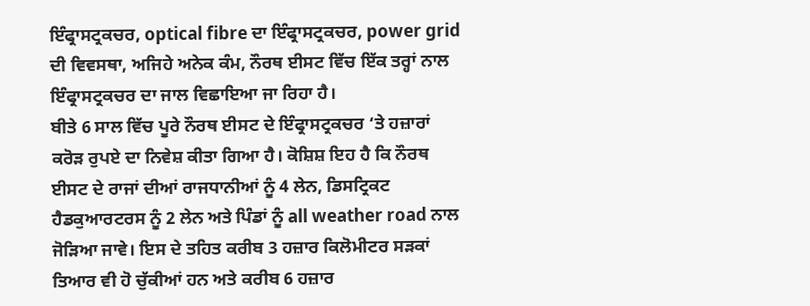ਇੰਫ੍ਰਾਸਟ੍ਰਕਚਰ, optical fibre ਦਾ ਇੰਫ੍ਰਾਸਟ੍ਰਕਚਰ, power grid ਦੀ ਵਿਵਸਥਾ, ਅਜਿਹੇ ਅਨੇਕ ਕੰਮ, ਨੌਰਥ ਈਸਟ ਵਿੱਚ ਇੱਕ ਤਰ੍ਹਾਂ ਨਾਲ ਇੰਫ੍ਰਾਸਟ੍ਰਕਚਰ ਦਾ ਜਾਲ ਵਿਛਾਇਆ ਜਾ ਰਿਹਾ ਹੈ।
ਬੀਤੇ 6 ਸਾਲ ਵਿੱਚ ਪੂਰੇ ਨੌਰਥ ਈਸਟ ਦੇ ਇੰਫ੍ਰਾਸਟ੍ਰਕਚਰ ‘ਤੇ ਹਜ਼ਾਰਾਂ ਕਰੋੜ ਰੁਪਏ ਦਾ ਨਿਵੇਸ਼ ਕੀਤਾ ਗਿਆ ਹੈ। ਕੋਸ਼ਿਸ਼ ਇਹ ਹੈ ਕਿ ਨੌਰਥ ਈਸਟ ਦੇ ਰਾਜਾਂ ਦੀਆਂ ਰਾਜਧਾਨੀਆਂ ਨੂੰ 4 ਲੇਨ, ਡਿਸਟ੍ਰਿਕਟ ਹੈਡਕੁਆਰਟਰਸ ਨੂੰ 2 ਲੇਨ ਅਤੇ ਪਿੰਡਾਂ ਨੂੰ all weather road ਨਾਲ ਜੋੜਿਆ ਜਾਵੇ। ਇਸ ਦੇ ਤਹਿਤ ਕਰੀਬ 3 ਹਜ਼ਾਰ ਕਿਲੋਮੀਟਰ ਸੜਕਾਂ ਤਿਆਰ ਵੀ ਹੋ ਚੁੱਕੀਆਂ ਹਨ ਅਤੇ ਕਰੀਬ 6 ਹਜ਼ਾਰ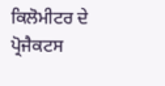ਕਿਲੋਮੀਟਰ ਦੇ ਪ੍ਰੋਜੈਕਟਸ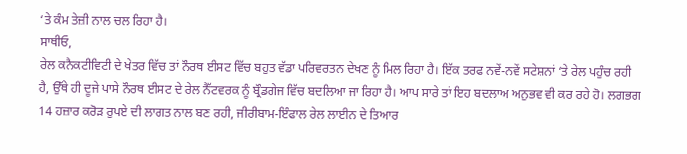‘ਤੇ ਕੰਮ ਤੇਜ਼ੀ ਨਾਲ ਚਲ ਰਿਹਾ ਹੈ।
ਸਾਥੀਓ,
ਰੇਲ ਕਨੈਕਟੀਵਿਟੀ ਦੇ ਖੇਤਰ ਵਿੱਚ ਤਾਂ ਨੌਰਥ ਈਸਟ ਵਿੱਚ ਬਹੁਤ ਵੱਡਾ ਪਰਿਵਰਤਨ ਦੇਖਣ ਨੂੰ ਮਿਲ ਰਿਹਾ ਹੈ। ਇੱਕ ਤਰਫ ਨਵੇਂ-ਨਵੇਂ ਸਟੇਸ਼ਨਾਂ ‘ਤੇ ਰੇਲ ਪਹੁੰਚ ਰਹੀ ਹੈ, ਉੱਥੇ ਹੀ ਦੂਜੇ ਪਾਸੇ ਨੌਰਥ ਈਸਟ ਦੇ ਰੇਲ ਨੈੱਟਵਰਕ ਨੂੰ ਬ੍ਰੌਡਗੇਜ ਵਿੱਚ ਬਦਲਿਆ ਜਾ ਰਿਹਾ ਹੈ। ਆਪ ਸਾਰੇ ਤਾਂ ਇਹ ਬਦਲਾਅ ਅਨੁਭਵ ਵੀ ਕਰ ਰਹੇ ਹੋ। ਲਗਭਗ 14 ਹਜ਼ਾਰ ਕਰੋੜ ਰੁਪਏ ਦੀ ਲਾਗਤ ਨਾਲ ਬਣ ਰਹੀ, ਜੀਰੀਬਾਮ-ਇੰਫਾਲ ਰੇਲ ਲਾਈਨ ਦੇ ਤਿਆਰ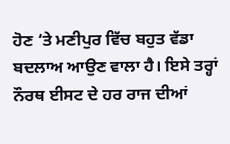ਹੋਣ ‘ਤੇ ਮਣੀਪੁਰ ਵਿੱਚ ਬਹੁਤ ਵੱਡਾ ਬਦਲਾਅ ਆਉਣ ਵਾਲਾ ਹੈ। ਇਸੇ ਤਰ੍ਹਾਂ ਨੌਰਥ ਈਸਟ ਦੇ ਹਰ ਰਾਜ ਦੀਆਂ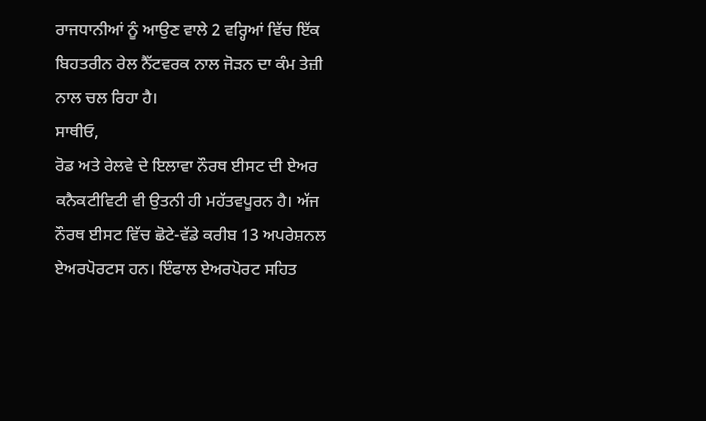ਰਾਜਧਾਨੀਆਂ ਨੂੰ ਆਉਣ ਵਾਲੇ 2 ਵਰ੍ਹਿਆਂ ਵਿੱਚ ਇੱਕ ਬਿਹਤਰੀਨ ਰੇਲ ਨੈੱਟਵਰਕ ਨਾਲ ਜੋੜਨ ਦਾ ਕੰਮ ਤੇਜ਼ੀ ਨਾਲ ਚਲ ਰਿਹਾ ਹੈ।
ਸਾਥੀਓ,
ਰੋਡ ਅਤੇ ਰੇਲਵੇ ਦੇ ਇਲਾਵਾ ਨੌਰਥ ਈਸਟ ਦੀ ਏਅਰ ਕਨੈਕਟੀਵਿਟੀ ਵੀ ਉਤਨੀ ਹੀ ਮਹੱਤਵਪੂਰਨ ਹੈ। ਅੱਜ ਨੌਰਥ ਈਸਟ ਵਿੱਚ ਛੋਟੇ-ਵੱਡੇ ਕਰੀਬ 13 ਅਪਰੇਸ਼ਨਲ ਏਅਰਪੋਰਟਸ ਹਨ। ਇੰਫਾਲ ਏਅਰਪੋਰਟ ਸਹਿਤ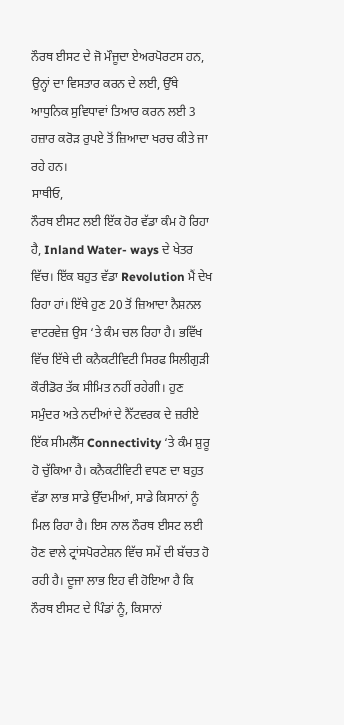ਨੌਰਥ ਈਸਟ ਦੇ ਜੋ ਮੌਜੂਦਾ ਏਅਰਪੋਰਟਸ ਹਨ, ਉਨ੍ਹਾਂ ਦਾ ਵਿਸਤਾਰ ਕਰਨ ਦੇ ਲਈ, ਉੱਥੇ ਆਧੁਨਿਕ ਸੁਵਿਧਾਵਾਂ ਤਿਆਰ ਕਰਨ ਲਈ 3 ਹਜ਼ਾਰ ਕਰੋੜ ਰੁਪਏ ਤੋਂ ਜ਼ਿਆਦਾ ਖਰਚ ਕੀਤੇ ਜਾ ਰਹੇ ਹਨ।
ਸਾਥੀਓ,
ਨੌਰਥ ਈਸਟ ਲਈ ਇੱਕ ਹੋਰ ਵੱਡਾ ਕੰਮ ਹੋ ਰਿਹਾ ਹੈ, Inland Water- ways ਦੇ ਖੇਤਰ ਵਿੱਚ। ਇੱਕ ਬਹੁਤ ਵੱਡਾ Revolution ਮੈਂ ਦੇਖ ਰਿਹਾ ਹਾਂ। ਇੱਥੇ ਹੁਣ 20 ਤੋਂ ਜ਼ਿਆਦਾ ਨੈਸ਼ਨਲ ਵਾਟਰਵੇਜ਼ ਉਸ ‘ਤੇ ਕੰਮ ਚਲ ਰਿਹਾ ਹੈ। ਭਵਿੱਖ ਵਿੱਚ ਇੱਥੇ ਦੀ ਕਨੈਕਟੀਵਿਟੀ ਸਿਰਫ ਸਿਲੀਗੁੜੀ ਕੌਰੀਡੋਰ ਤੱਕ ਸੀਮਿਤ ਨਹੀਂ ਰਹੇਗੀ। ਹੁਣ ਸਮੁੰਦਰ ਅਤੇ ਨਦੀਆਂ ਦੇ ਨੈੱਟਵਰਕ ਦੇ ਜ਼ਰੀਏ ਇੱਕ ਸੀਮਲੈੱਸ Connectivity ‘ਤੇ ਕੰਮ ਸ਼ੁਰੂ ਹੋ ਚੁੱਕਿਆ ਹੈ। ਕਨੈਕਟੀਵਿਟੀ ਵਧਣ ਦਾ ਬਹੁਤ ਵੱਡਾ ਲਾਭ ਸਾਡੇ ਉੱਦਮੀਆਂ, ਸਾਡੇ ਕਿਸਾਨਾਂ ਨੂੰ ਮਿਲ ਰਿਹਾ ਹੈ। ਇਸ ਨਾਲ ਨੌਰਥ ਈਸਟ ਲਈ ਹੋਣ ਵਾਲੇ ਟ੍ਰਾਂਸਪੋਰਟੇਸ਼ਨ ਵਿੱਚ ਸਮੇਂ ਦੀ ਬੱਚਤ ਹੋ ਰਹੀ ਹੈ। ਦੂਜਾ ਲਾਭ ਇਹ ਵੀ ਹੋਇਆ ਹੈ ਕਿ ਨੌਰਥ ਈਸਟ ਦੇ ਪਿੰਡਾਂ ਨੂੰ, ਕਿਸਾਨਾਂ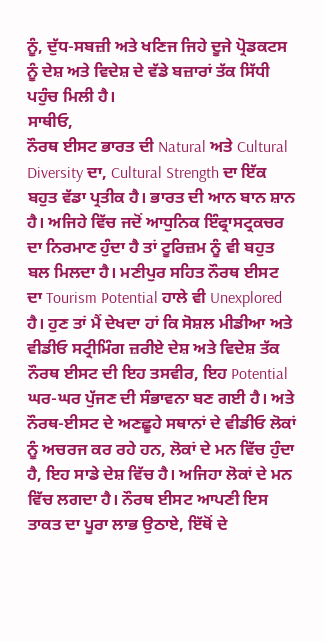ਨੂੰ, ਦੁੱਧ-ਸਬਜ਼ੀ ਅਤੇ ਖਣਿਜ ਜਿਹੇ ਦੂਜੇ ਪ੍ਰੋਡਕਟਸ ਨੂੰ ਦੇਸ਼ ਅਤੇ ਵਿਦੇਸ਼ ਦੇ ਵੱਡੇ ਬਜ਼ਾਰਾਂ ਤੱਕ ਸਿੱਧੀ ਪਹੁੰਚ ਮਿਲੀ ਹੈ।
ਸਾਥੀਓ,
ਨੌਰਥ ਈਸਟ ਭਾਰਤ ਦੀ Natural ਅਤੇ Cultural Diversity ਦਾ, Cultural Strength ਦਾ ਇੱਕ ਬਹੁਤ ਵੱਡਾ ਪ੍ਰਤੀਕ ਹੈ। ਭਾਰਤ ਦੀ ਆਨ ਬਾਨ ਸ਼ਾਨ ਹੈ। ਅਜਿਹੇ ਵਿੱਚ ਜਦੋਂ ਆਧੁਨਿਕ ਇੰਫ੍ਰਾਸਟ੍ਰਕਚਰ ਦਾ ਨਿਰਮਾਣ ਹੁੰਦਾ ਹੈ ਤਾਂ ਟੂਰਿਜ਼ਮ ਨੂੰ ਵੀ ਬਹੁਤ ਬਲ ਮਿਲਦਾ ਹੈ। ਮਣੀਪੁਰ ਸਹਿਤ ਨੌਰਥ ਈਸਟ ਦਾ Tourism Potential ਹਾਲੇ ਵੀ Unexplored ਹੈ। ਹੁਣ ਤਾਂ ਮੈਂ ਦੇਖਦਾ ਹਾਂ ਕਿ ਸੋਸ਼ਲ ਮੀਡੀਆ ਅਤੇ ਵੀਡੀਓ ਸਟ੍ਰੀਮਿੰਗ ਜ਼ਰੀਏ ਦੇਸ਼ ਅਤੇ ਵਿਦੇਸ਼ ਤੱਕ ਨੌਰਥ ਈਸਟ ਦੀ ਇਹ ਤਸਵੀਰ, ਇਹ Potential ਘਰ-ਘਰ ਪੁੱਜਣ ਦੀ ਸੰਭਾਵਨਾ ਬਣ ਗਈ ਹੈ। ਅਤੇ ਨੌਰਥ-ਈਸਟ ਦੇ ਅਣਛੂਹੇ ਸਥਾਨਾਂ ਦੇ ਵੀਡੀਓ ਲੋਕਾਂ ਨੂੰ ਅਚਰਜ ਕਰ ਰਹੇ ਹਨ, ਲੋਕਾਂ ਦੇ ਮਨ ਵਿੱਚ ਹੁੰਦਾ ਹੈ, ਇਹ ਸਾਡੇ ਦੇਸ਼ ਵਿੱਚ ਹੈ। ਅਜਿਹਾ ਲੋਕਾਂ ਦੇ ਮਨ ਵਿੱਚ ਲਗਦਾ ਹੈ। ਨੌਰਥ ਈਸਟ ਆਪਣੀ ਇਸ ਤਾਕਤ ਦਾ ਪੂਰਾ ਲਾਭ ਉਠਾਏ, ਇੱਥੋਂ ਦੇ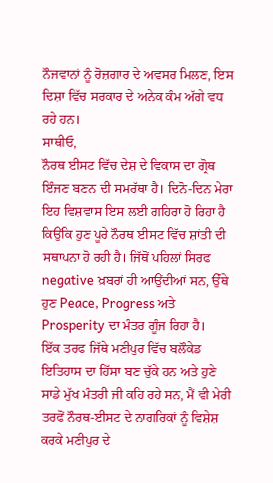ਨੌਜਵਾਨਾਂ ਨੂੰ ਰੋਜ਼ਗਾਰ ਦੇ ਅਵਸਰ ਮਿਲਣ, ਇਸ ਦਿਸ਼ਾ ਵਿੱਚ ਸਰਕਾਰ ਦੇ ਅਨੇਕ ਕੰਮ ਅੱਗੇ ਵਧ ਰਹੇ ਹਨ।
ਸਾਥੀਓ,
ਨੌਰਥ ਈਸਟ ਵਿੱਚ ਦੇਸ਼ ਦੇ ਵਿਕਾਸ ਦਾ ਗ੍ਰੋਥ ਇੰਜਣ ਬਣਨ ਦੀ ਸਮਰੱਥਾ ਹੈ। ਦਿਨੋ-ਦਿਨ ਮੇਰਾ ਇਹ ਵਿਸ਼ਵਾਸ ਇਸ ਲਈ ਗਹਿਰਾ ਹੋ ਰਿਹਾ ਹੈ ਕਿਉਂਕਿ ਹੁਣ ਪੂਰੇ ਨੌਰਥ ਈਸਟ ਵਿੱਚ ਸ਼ਾਂਤੀ ਦੀ ਸਥਾਪਨਾ ਹੋ ਰਹੀ ਹੈ। ਜਿੱਥੋਂ ਪਹਿਲਾਂ ਸਿਰਫ negative ਖ਼ਬਰਾਂ ਹੀ ਆਉਂਦੀਆਂ ਸਨ, ਉੱਥੇ ਹੁਣ Peace, Progress ਅਤੇ Prosperity ਦਾ ਮੰਤਰ ਗੂੰਜ ਰਿਹਾ ਹੈ।
ਇੱਕ ਤਰਫ ਜਿੱਥੇ ਮਣੀਪੁਰ ਵਿੱਚ ਬਲੌਕੇਡ ਇਤਿਹਾਸ ਦਾ ਹਿੱਸਾ ਬਣ ਚੁੱਕੇ ਹਨ ਅਤੇ ਹੁਣੇ ਸਾਡੇ ਮੁੱਖ ਮੰਤਰੀ ਜੀ ਕਹਿ ਰਹੇ ਸਨ, ਮੈਂ ਵੀ ਮੇਰੀ ਤਰਫੋਂ ਨੌਰਥ-ਈਸਟ ਦੇ ਨਾਗਰਿਕਾਂ ਨੂੰ ਵਿਸ਼ੇਸ਼ ਕਰਕੇ ਮਣੀਪੁਰ ਦੇ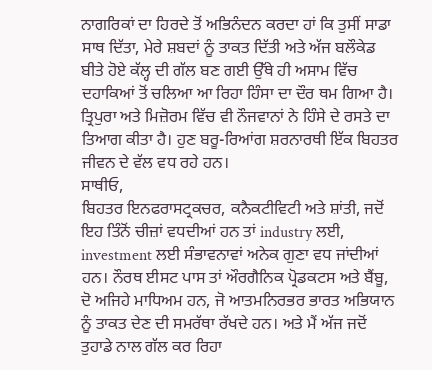ਨਾਗਰਿਕਾਂ ਦਾ ਹਿਰਦੇ ਤੋਂ ਅਭਿਨੰਦਨ ਕਰਦਾ ਹਾਂ ਕਿ ਤੁਸੀਂ ਸਾਡਾ ਸਾਥ ਦਿੱਤਾ, ਮੇਰੇ ਸ਼ਬਦਾਂ ਨੂੰ ਤਾਕਤ ਦਿੱਤੀ ਅਤੇ ਅੱਜ ਬਲੌਕੇਡ ਬੀਤੇ ਹੋਏ ਕੱਲ੍ਹ ਦੀ ਗੱਲ ਬਣ ਗਈ ਉੱਥੇ ਹੀ ਅਸਾਮ ਵਿੱਚ ਦਹਾਕਿਆਂ ਤੋਂ ਚਲਿਆ ਆ ਰਿਹਾ ਹਿੰਸਾ ਦਾ ਦੌਰ ਥਮ ਗਿਆ ਹੈ। ਤ੍ਰਿਪੁਰਾ ਅਤੇ ਮਿਜ਼ੋਰਮ ਵਿੱਚ ਵੀ ਨੌਜਵਾਨਾਂ ਨੇ ਹਿੰਸੇ ਦੇ ਰਸਤੇ ਦਾ ਤਿਆਗ ਕੀਤਾ ਹੈ। ਹੁਣ ਬਰੂ-ਰਿਆਂਗ ਸ਼ਰਨਾਰਥੀ ਇੱਕ ਬਿਹਤਰ ਜੀਵਨ ਦੇ ਵੱਲ ਵਧ ਰਹੇ ਹਨ।
ਸਾਥੀਓ,
ਬਿਹਤਰ ਇਨਫਰਾਸਟ੍ਰਕਚਰ, ਕਨੈਕਟੀਵਿਟੀ ਅਤੇ ਸ਼ਾਂਤੀ, ਜਦੋਂ ਇਹ ਤਿੰਨੋਂ ਚੀਜ਼ਾਂ ਵਧਦੀਆਂ ਹਨ ਤਾਂ industry ਲਈ, investment ਲਈ ਸੰਭਾਵਨਾਵਾਂ ਅਨੇਕ ਗੁਣਾ ਵਧ ਜਾਂਦੀਆਂ ਹਨ। ਨੌਰਥ ਈਸਟ ਪਾਸ ਤਾਂ ਔਰਗੈਨਿਕ ਪ੍ਰੋਡਕਟਸ ਅਤੇ ਬੈਂਬੂ, ਦੋ ਅਜਿਹੇ ਮਾਧਿਅਮ ਹਨ, ਜੋ ਆਤਮਨਿਰਭਰ ਭਾਰਤ ਅਭਿਯਾਨ ਨੂੰ ਤਾਕਤ ਦੇਣ ਦੀ ਸਮਰੱਥਾ ਰੱਖਦੇ ਹਨ। ਅਤੇ ਮੈਂ ਅੱਜ ਜਦੋਂ ਤੁਹਾਡੇ ਨਾਲ ਗੱਲ ਕਰ ਰਿਹਾ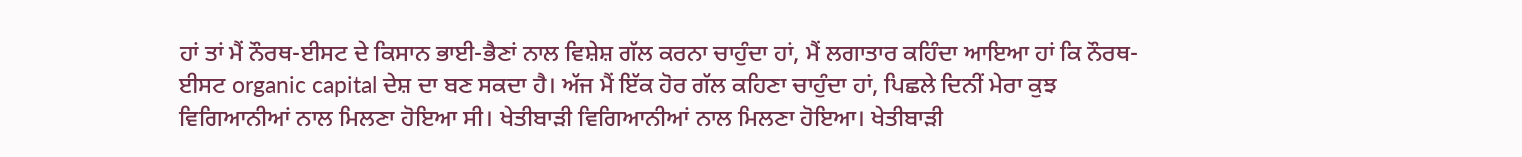ਹਾਂ ਤਾਂ ਮੈਂ ਨੌਰਥ-ਈਸਟ ਦੇ ਕਿਸਾਨ ਭਾਈ-ਭੈਣਾਂ ਨਾਲ ਵਿਸ਼ੇਸ਼ ਗੱਲ ਕਰਨਾ ਚਾਹੁੰਦਾ ਹਾਂ, ਮੈਂ ਲਗਾਤਾਰ ਕਹਿੰਦਾ ਆਇਆ ਹਾਂ ਕਿ ਨੌਰਥ-ਈਸਟ organic capital ਦੇਸ਼ ਦਾ ਬਣ ਸਕਦਾ ਹੈ। ਅੱਜ ਮੈਂ ਇੱਕ ਹੋਰ ਗੱਲ ਕਹਿਣਾ ਚਾਹੁੰਦਾ ਹਾਂ, ਪਿਛਲੇ ਦਿਨੀਂ ਮੇਰਾ ਕੁਝ ਵਿਗਿਆਨੀਆਂ ਨਾਲ ਮਿਲਣਾ ਹੋਇਆ ਸੀ। ਖੇਤੀਬਾੜੀ ਵਿਗਿਆਨੀਆਂ ਨਾਲ ਮਿਲਣਾ ਹੋਇਆ। ਖੇਤੀਬਾੜੀ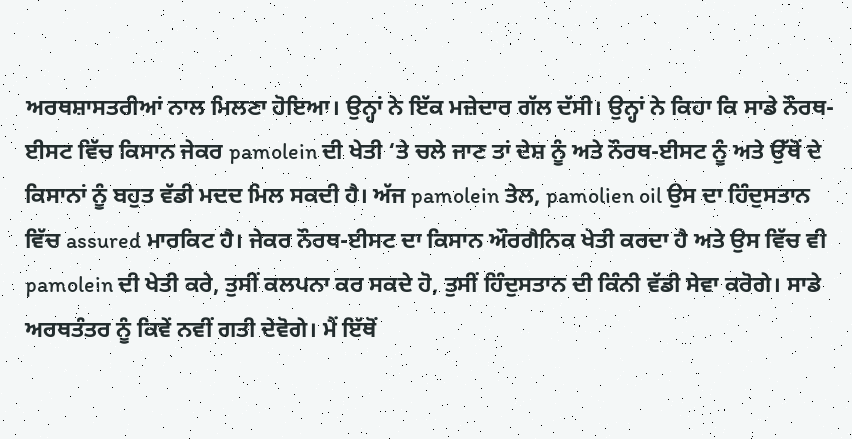ਅਰਥਸ਼ਾਸਤਰੀਆਂ ਨਾਲ ਮਿਲਣਾ ਹੋਇਆ। ਉਨ੍ਹਾਂ ਨੇ ਇੱਕ ਮਜ਼ੇਦਾਰ ਗੱਲ ਦੱਸੀ। ਉਨ੍ਹਾਂ ਨੇ ਕਿਹਾ ਕਿ ਸਾਡੇ ਨੌਰਥ-ਈਸਟ ਵਿੱਚ ਕਿਸਾਨ ਜੇਕਰ pamolein ਦੀ ਖੇਤੀ ‘ਤੇ ਚਲੇ ਜਾਣ ਤਾਂ ਦੇਸ਼ ਨੂੰ ਅਤੇ ਨੌਰਥ-ਈਸਟ ਨੂੰ ਅਤੇ ਉੱਥੋਂ ਦੇ ਕਿਸਾਨਾਂ ਨੂੰ ਬਹੁਤ ਵੱਡੀ ਮਦਦ ਮਿਲ ਸਕਦੀ ਹੈ। ਅੱਜ pamolein ਤੇਲ, pamolien oil ਉਸ ਦਾ ਹਿੰਦੁਸਤਾਨ ਵਿੱਚ assured ਮਾਰਕਿਟ ਹੈ। ਜੇਕਰ ਨੌਰਥ-ਈਸਟ ਦਾ ਕਿਸਾਨ ਔਰਗੈਨਿਕ ਖੇਤੀ ਕਰਦਾ ਹੈ ਅਤੇ ਉਸ ਵਿੱਚ ਵੀ pamolein ਦੀ ਖੇਤੀ ਕਰੇ, ਤੁਸੀਂ ਕਲਪਨਾ ਕਰ ਸਕਦੇ ਹੋ, ਤੁਸੀਂ ਹਿੰਦੁਸਤਾਨ ਦੀ ਕਿੰਨੀ ਵੱਡੀ ਸੇਵਾ ਕਰੋਗੇ। ਸਾਡੇ ਅਰਥਤੰਤਰ ਨੂੰ ਕਿਵੇਂ ਨਵੀਂ ਗਤੀ ਦੇਵੋਗੇ। ਮੈਂ ਇੱਥੋਂ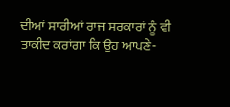ਦੀਆਂ ਸਾਰੀਆਂ ਰਾਜ ਸਰਕਾਰਾਂ ਨੂੰ ਵੀ ਤਾਕੀਦ ਕਰਾਂਗਾ ਕਿ ਉਹ ਆਪਣੇ-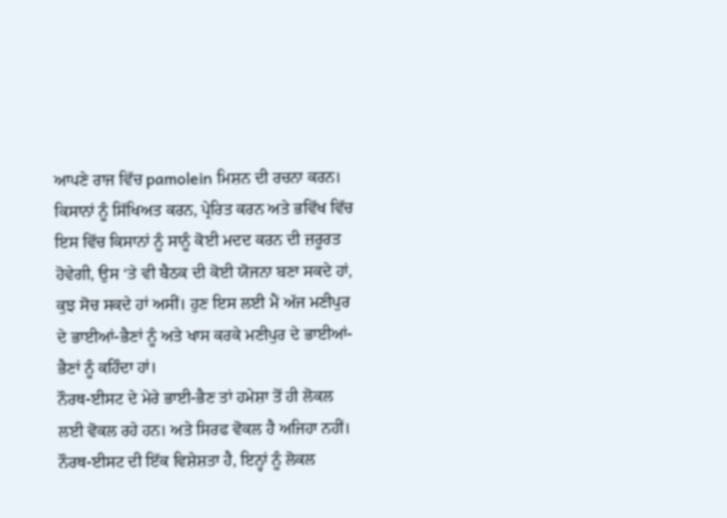ਆਪਣੇ ਰਾਜ ਵਿੱਚ pamolein ਮਿਸ਼ਨ ਦੀ ਰਚਨਾ ਕਰਨ। ਕਿਸਾਨਾਂ ਨੂੰ ਸਿੱਖਿਅਤ ਕਰਨ, ਪ੍ਰੇਰਿਤ ਕਰਨ ਅਤੇ ਭਵਿੱਖ ਵਿੱਚ ਇਸ ਵਿੱਚ ਕਿਸਾਨਾਂ ਨੂੰ ਸਾਨੂੰ ਕੋਈ ਮਦਦ ਕਰਨ ਦੀ ਜ਼ਰੂਰਤ ਹੋਵੇਗੀ, ਉਸ ‘ਤੇ ਵੀ ਬੈਠਕ ਦੀ ਕੋਈ ਯੋਜਨਾ ਬਣਾ ਸਕਦੇ ਹਾਂ, ਕੁਝ ਸੋਚ ਸਕਦੇ ਹਾਂ ਅਸੀਂ। ਹੁਣ ਇਸ ਲਈ ਮੈਂ ਅੱਜ ਮਣੀਪੁਰ ਦੇ ਭਾਈਆਂ-ਭੈਣਾਂ ਨੂੰ ਅਤੇ ਖਾਸ ਕਰਕੇ ਮਣੀਪੁਰ ਦੇ ਭਾਈਆਂ-ਭੈਣਾਂ ਨੂੰ ਕਹਿੰਦਾ ਹਾਂ।
ਨੌਰਥ-ਈਸਟ ਦੇ ਮੇਰੇ ਭਾਈ-ਭੈਣ ਤਾਂ ਹਮੇਸ਼ਾ ਤੋਂ ਹੀ ਲੋਕਲ ਲਈ ਵੋਕਲ ਰਹੇ ਹਨ। ਅਤੇ ਸਿਰਫ ਵੋਕਲ ਹੈ ਅਜਿਹਾ ਨਹੀਂ। ਨੌਰਥ-ਈਸਟ ਦੀ ਇੱਕ ਵਿਸ਼ੇਸ਼ਤਾ ਹੈ, ਇਨ੍ਹਾਂ ਨੂੰ ਲੋਕਲ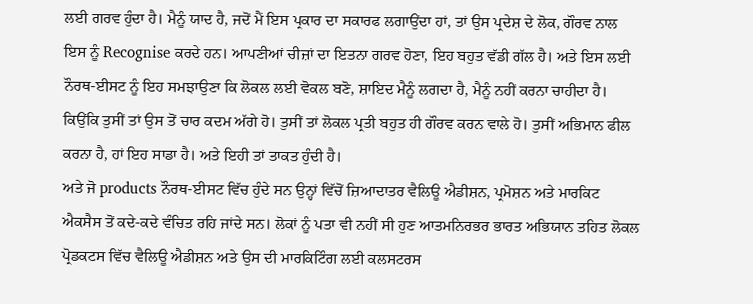ਲਈ ਗਰਵ ਹੁੰਦਾ ਹੈ। ਮੈਨੂੰ ਯਾਦ ਹੈ, ਜਦੋਂ ਮੈਂ ਇਸ ਪ੍ਰਕਾਰ ਦਾ ਸਕਾਰਫ ਲਗਾਉਂਦਾ ਹਾਂ, ਤਾਂ ਉਸ ਪ੍ਰਦੇਸ਼ ਦੇ ਲੋਕ, ਗੌਰਵ ਨਾਲ ਇਸ ਨੂੰ Recognise ਕਰਦੇ ਹਨ। ਆਪਣੀਆਂ ਚੀਜ਼ਾਂ ਦਾ ਇਤਨਾ ਗਰਵ ਹੋਣਾ, ਇਹ ਬਹੁਤ ਵੱਡੀ ਗੱਲ ਹੈ। ਅਤੇ ਇਸ ਲਈ ਨੌਰਥ-ਈਸਟ ਨੂੰ ਇਹ ਸਮਝਾਉਣਾ ਕਿ ਲੋਕਲ ਲਈ ਵੋਕਲ ਬਣੋ, ਸ਼ਾਇਦ ਮੈਨੂੰ ਲਗਦਾ ਹੈ, ਮੈਨੂੰ ਨਹੀਂ ਕਰਨਾ ਚਾਹੀਦਾ ਹੈ। ਕਿਉਂਕਿ ਤੁਸੀਂ ਤਾਂ ਉਸ ਤੋਂ ਚਾਰ ਕਦਮ ਅੱਗੇ ਹੋ। ਤੁਸੀਂ ਤਾਂ ਲੋਕਲ ਪ੍ਰਤੀ ਬਹੁਤ ਹੀ ਗੌਰਵ ਕਰਨ ਵਾਲੇ ਹੋ। ਤੁਸੀਂ ਅਭਿਮਾਨ ਫੀਲ ਕਰਨਾ ਹੈ, ਹਾਂ ਇਹ ਸਾਡਾ ਹੈ। ਅਤੇ ਇਹੀ ਤਾਂ ਤਾਕਤ ਹੁੰਦੀ ਹੈ।
ਅਤੇ ਜੋ products ਨੌਰਥ-ਈਸਟ ਵਿੱਚ ਹੁੰਦੇ ਸਨ ਉਨ੍ਹਾਂ ਵਿੱਚੋਂ ਜ਼ਿਆਦਾਤਰ ਵੈਲਿਊ ਐਡੀਸ਼ਨ, ਪ੍ਰਮੋਸ਼ਨ ਅਤੇ ਮਾਰਕਿਟ ਐਕਸੈਸ ਤੋਂ ਕਦੇ-ਕਦੇ ਵੰਚਿਤ ਰਹਿ ਜਾਂਦੇ ਸਨ। ਲੋਕਾਂ ਨੂੰ ਪਤਾ ਵੀ ਨਹੀਂ ਸੀ ਹੁਣ ਆਤਮਨਿਰਭਰ ਭਾਰਤ ਅਭਿਯਾਨ ਤਹਿਤ ਲੋਕਲ ਪ੍ਰੋਡਕਟਸ ਵਿੱਚ ਵੈਲਿਊ ਐਡੀਸ਼ਨ ਅਤੇ ਉਸ ਦੀ ਮਾਰਕਿਟਿੰਗ ਲਈ ਕਲਸਟਰਸ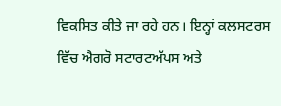ਵਿਕਸਿਤ ਕੀਤੇ ਜਾ ਰਹੇ ਹਨ। ਇਨ੍ਹਾਂ ਕਲਸਟਰਸ ਵਿੱਚ ਐਗਰੋ ਸਟਾਰਟਅੱਪਸ ਅਤੇ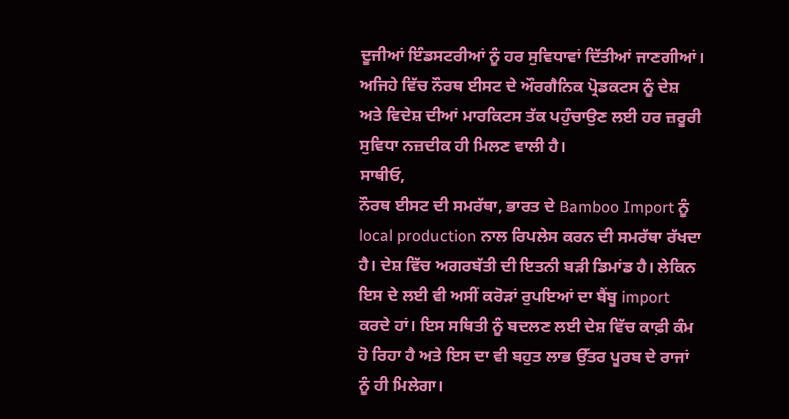ਦੂਜੀਆਂ ਇੰਡਸਟਰੀਆਂ ਨੂੰ ਹਰ ਸੁਵਿਧਾਵਾਂ ਦਿੱਤੀਆਂ ਜਾਣਗੀਆਂ। ਅਜਿਹੇ ਵਿੱਚ ਨੌਰਥ ਈਸਟ ਦੇ ਔਰਗੈਨਿਕ ਪ੍ਰੋਡਕਟਸ ਨੂੰ ਦੇਸ਼ ਅਤੇ ਵਿਦੇਸ਼ ਦੀਆਂ ਮਾਰਕਿਟਸ ਤੱਕ ਪਹੁੰਚਾਉਣ ਲਈ ਹਰ ਜ਼ਰੂਰੀ ਸੁਵਿਧਾ ਨਜ਼ਦੀਕ ਹੀ ਮਿਲਣ ਵਾਲੀ ਹੈ।
ਸਾਥੀਓ,
ਨੌਰਥ ਈਸਟ ਦੀ ਸਮਰੱਥਾ, ਭਾਰਤ ਦੇ Bamboo Import ਨੂੰ local production ਨਾਲ ਰਿਪਲੇਸ ਕਰਨ ਦੀ ਸਮਰੱਥਾ ਰੱਖਦਾ ਹੈ। ਦੇਸ਼ ਵਿੱਚ ਅਗਰਬੱਤੀ ਦੀ ਇਤਨੀ ਬੜੀ ਡਿਮਾਂਡ ਹੈ। ਲੇਕਿਨ ਇਸ ਦੇ ਲਈ ਵੀ ਅਸੀਂ ਕਰੋੜਾਂ ਰੁਪਇਆਂ ਦਾ ਬੈਂਬੂ import ਕਰਦੇ ਹਾਂ। ਇਸ ਸਥਿਤੀ ਨੂੰ ਬਦਲਣ ਲਈ ਦੇਸ਼ ਵਿੱਚ ਕਾਫ਼ੀ ਕੰਮ ਹੋ ਰਿਹਾ ਹੈ ਅਤੇ ਇਸ ਦਾ ਵੀ ਬਹੁਤ ਲਾਭ ਉੱਤਰ ਪੂਰਬ ਦੇ ਰਾਜਾਂ ਨੂੰ ਹੀ ਮਿਲੇਗਾ।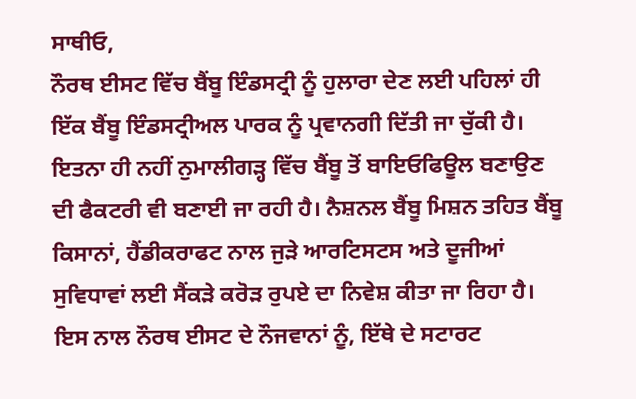ਸਾਥੀਓ,
ਨੌਰਥ ਈਸਟ ਵਿੱਚ ਬੈਂਬੂ ਇੰਡਸਟ੍ਰੀ ਨੂੰ ਹੁਲਾਰਾ ਦੇਣ ਲਈ ਪਹਿਲਾਂ ਹੀ ਇੱਕ ਬੈਂਬੂ ਇੰਡਸਟ੍ਰੀਅਲ ਪਾਰਕ ਨੂੰ ਪ੍ਰਵਾਨਗੀ ਦਿੱਤੀ ਜਾ ਚੁੱਕੀ ਹੈ। ਇਤਨਾ ਹੀ ਨਹੀਂ ਨੁਮਾਲੀਗੜ੍ਹ ਵਿੱਚ ਬੈਂਬੂ ਤੋਂ ਬਾਇਓਫਿਊਲ ਬਣਾਉਣ ਦੀ ਫੈਕਟਰੀ ਵੀ ਬਣਾਈ ਜਾ ਰਹੀ ਹੈ। ਨੈਸ਼ਨਲ ਬੈਂਬੂ ਮਿਸ਼ਨ ਤਹਿਤ ਬੈਂਬੂ ਕਿਸਾਨਾਂ, ਹੈਂਡੀਕਰਾਫਟ ਨਾਲ ਜੁੜੇ ਆਰਟਿਸਟਸ ਅਤੇ ਦੂਜੀਆਂ ਸੁਵਿਧਾਵਾਂ ਲਈ ਸੈਂਕੜੇ ਕਰੋੜ ਰੁਪਏ ਦਾ ਨਿਵੇਸ਼ ਕੀਤਾ ਜਾ ਰਿਹਾ ਹੈ। ਇਸ ਨਾਲ ਨੌਰਥ ਈਸਟ ਦੇ ਨੌਜਵਾਨਾਂ ਨੂੰ, ਇੱਥੇ ਦੇ ਸਟਾਰਟ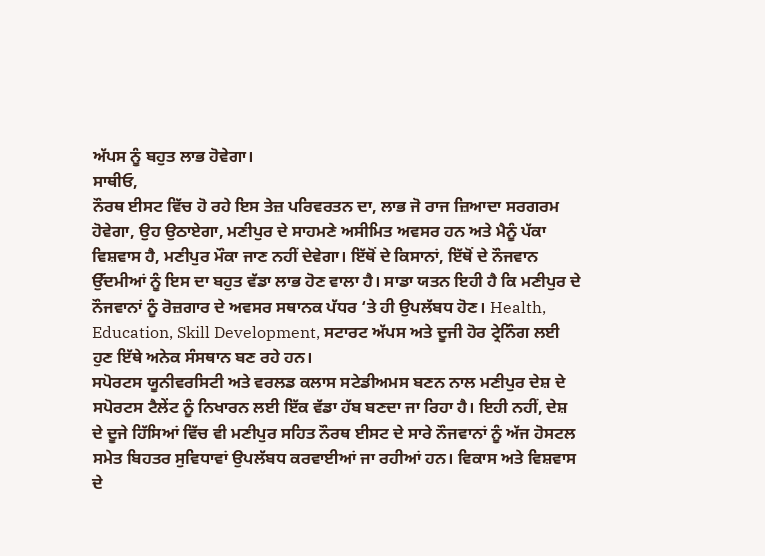ਅੱਪਸ ਨੂੰ ਬਹੁਤ ਲਾਭ ਹੋਵੇਗਾ।
ਸਾਥੀਓ,
ਨੌਰਥ ਈਸਟ ਵਿੱਚ ਹੋ ਰਹੇ ਇਸ ਤੇਜ਼ ਪਰਿਵਰਤਨ ਦਾ, ਲਾਭ ਜੋ ਰਾਜ ਜ਼ਿਆਦਾ ਸਰਗਰਮ ਹੋਵੇਗਾ, ਉਹ ਉਠਾਏਗਾ, ਮਣੀਪੁਰ ਦੇ ਸਾਹਮਣੇ ਅਸੀਮਿਤ ਅਵਸਰ ਹਨ ਅਤੇ ਮੈਨੂੰ ਪੱਕਾ ਵਿਸ਼ਵਾਸ ਹੈ, ਮਣੀਪੁਰ ਮੌਕਾ ਜਾਣ ਨਹੀਂ ਦੇਵੇਗਾ। ਇੱਥੋਂ ਦੇ ਕਿਸਾਨਾਂ, ਇੱਥੋਂ ਦੇ ਨੌਜਵਾਨ ਉੱਦਮੀਆਂ ਨੂੰ ਇਸ ਦਾ ਬਹੁਤ ਵੱਡਾ ਲਾਭ ਹੋਣ ਵਾਲਾ ਹੈ। ਸਾਡਾ ਯਤਨ ਇਹੀ ਹੈ ਕਿ ਮਣੀਪੁਰ ਦੇ ਨੌਜਵਾਨਾਂ ਨੂੰ ਰੋਜ਼ਗਾਰ ਦੇ ਅਵਸਰ ਸਥਾਨਕ ਪੱਧਰ ‘ਤੇ ਹੀ ਉਪਲੱਬਧ ਹੋਣ। Health, Education, Skill Development, ਸਟਾਰਟ ਅੱਪਸ ਅਤੇ ਦੂਜੀ ਹੋਰ ਟ੍ਰੇਨਿੰਗ ਲਈ ਹੁਣ ਇੱਥੇ ਅਨੇਕ ਸੰਸਥਾਨ ਬਣ ਰਹੇ ਹਨ।
ਸਪੋਰਟਸ ਯੂਨੀਵਰਸਿਟੀ ਅਤੇ ਵਰਲਡ ਕਲਾਸ ਸਟੇਡੀਅਮਸ ਬਣਨ ਨਾਲ ਮਣੀਪੁਰ ਦੇਸ਼ ਦੇ ਸਪੋਰਟਸ ਟੈਲੇਂਟ ਨੂੰ ਨਿਖਾਰਨ ਲਈ ਇੱਕ ਵੱਡਾ ਹੱਬ ਬਣਦਾ ਜਾ ਰਿਹਾ ਹੈ। ਇਹੀ ਨਹੀਂ, ਦੇਸ਼ ਦੇ ਦੂਜੇ ਹਿੱਸਿਆਂ ਵਿੱਚ ਵੀ ਮਣੀਪੁਰ ਸਹਿਤ ਨੌਰਥ ਈਸਟ ਦੇ ਸਾਰੇ ਨੌਜਵਾਨਾਂ ਨੂੰ ਅੱਜ ਹੋਸਟਲ ਸਮੇਤ ਬਿਹਤਰ ਸੁਵਿਧਾਵਾਂ ਉਪਲੱਬਧ ਕਰਵਾਈਆਂ ਜਾ ਰਹੀਆਂ ਹਨ। ਵਿਕਾਸ ਅਤੇ ਵਿਸ਼ਵਾਸ ਦੇ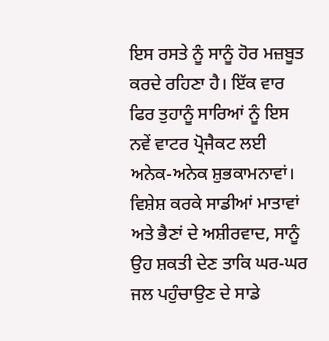ਇਸ ਰਸਤੇ ਨੂੰ ਸਾਨੂੰ ਹੋਰ ਮਜ਼ਬੂਤ ਕਰਦੇ ਰਹਿਣਾ ਹੈ। ਇੱਕ ਵਾਰ ਫਿਰ ਤੁਹਾਨੂੰ ਸਾਰਿਆਂ ਨੂੰ ਇਸ ਨਵੇਂ ਵਾਟਰ ਪ੍ਰੋਜੈਕਟ ਲਈ ਅਨੇਕ-ਅਨੇਕ ਸ਼ੁਭਕਾਮਨਾਵਾਂ।
ਵਿਸ਼ੇਸ਼ ਕਰਕੇ ਸਾਡੀਆਂ ਮਾਤਾਵਾਂ ਅਤੇ ਭੈਣਾਂ ਦੇ ਅਸ਼ੀਰਵਾਦ, ਸਾਨੂੰ ਉਹ ਸ਼ਕਤੀ ਦੇਣ ਤਾਕਿ ਘਰ-ਘਰ ਜਲ ਪਹੁੰਚਾਉਣ ਦੇ ਸਾਡੇ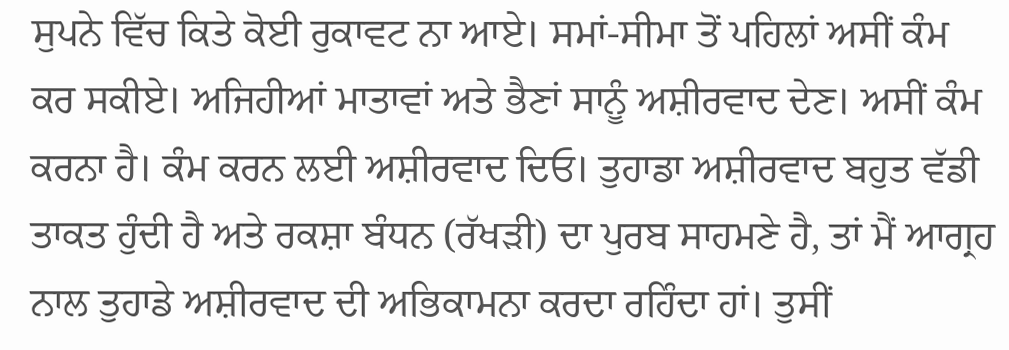ਸੁਪਨੇ ਵਿੱਚ ਕਿਤੇ ਕੋਈ ਰੁਕਾਵਟ ਨਾ ਆਏ। ਸਮਾਂ-ਸੀਮਾ ਤੋਂ ਪਹਿਲਾਂ ਅਸੀਂ ਕੰਮ ਕਰ ਸਕੀਏ। ਅਜਿਹੀਆਂ ਮਾਤਾਵਾਂ ਅਤੇ ਭੈਣਾਂ ਸਾਨੂੰ ਅਸ਼ੀਰਵਾਦ ਦੇਣ। ਅਸੀਂ ਕੰਮ ਕਰਨਾ ਹੈ। ਕੰਮ ਕਰਨ ਲਈ ਅਸ਼ੀਰਵਾਦ ਦਿਓ। ਤੁਹਾਡਾ ਅਸ਼ੀਰਵਾਦ ਬਹੁਤ ਵੱਡੀ ਤਾਕਤ ਹੁੰਦੀ ਹੈ ਅਤੇ ਰਕਸ਼ਾ ਬੰਧਨ (ਰੱਖੜੀ) ਦਾ ਪੁਰਬ ਸਾਹਮਣੇ ਹੈ, ਤਾਂ ਮੈਂ ਆਗ੍ਰਹ ਨਾਲ ਤੁਹਾਡੇ ਅਸ਼ੀਰਵਾਦ ਦੀ ਅਭਿਕਾਮਨਾ ਕਰਦਾ ਰਹਿੰਦਾ ਹਾਂ। ਤੁਸੀਂ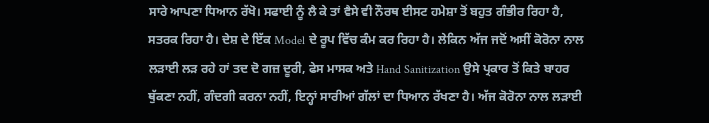ਸਾਰੇ ਆਪਣਾ ਧਿਆਨ ਰੱਖੋ। ਸਫਾਈ ਨੂੰ ਲੈ ਕੇ ਤਾਂ ਵੈਸੇ ਵੀ ਨੌਰਥ ਈਸਟ ਹਮੇਸ਼ਾ ਤੋਂ ਬਹੁਤ ਗੰਭੀਰ ਰਿਹਾ ਹੈ, ਸਤਰਕ ਰਿਹਾ ਹੈ। ਦੇਸ਼ ਦੇ ਇੱਕ Model ਦੇ ਰੂਪ ਵਿੱਚ ਕੰਮ ਕਰ ਰਿਹਾ ਹੈ। ਲੇਕਿਨ ਅੱਜ ਜਦੋਂ ਅਸੀਂ ਕੋਰੋਨਾ ਨਾਲ ਲੜਾਈ ਲੜ ਰਹੇ ਹਾਂ ਤਦ ਦੋ ਗਜ਼ ਦੂਰੀ, ਫੇਸ ਮਾਸਕ ਅਤੇ Hand Sanitization ਉਸੇ ਪ੍ਰਕਾਰ ਤੋਂ ਕਿਤੇ ਬਾਹਰ ਥੁੱਕਣਾ ਨਹੀਂ, ਗੰਦਗੀ ਕਰਨਾ ਨਹੀਂ, ਇਨ੍ਹਾਂ ਸਾਰੀਆਂ ਗੱਲਾਂ ਦਾ ਧਿਆਨ ਰੱਖਣਾ ਹੈ। ਅੱਜ ਕੋਰੋਨਾ ਨਾਲ ਲੜਾਈ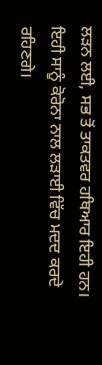ਲੜਨ ਲਈ, ਸਭ ਤੋਂ ਤਾਕਤਵਰ ਹਥਿਆਰ ਇਹੀ ਹਨ। ਇਹੀ ਸਾਨੂੰ ਕੋਰੋਨਾ ਨਾਲ ਲੜਾਈ ਵਿੱਚ ਮਦਦ ਕਰਦੇ ਰਹਿਣਗੇ।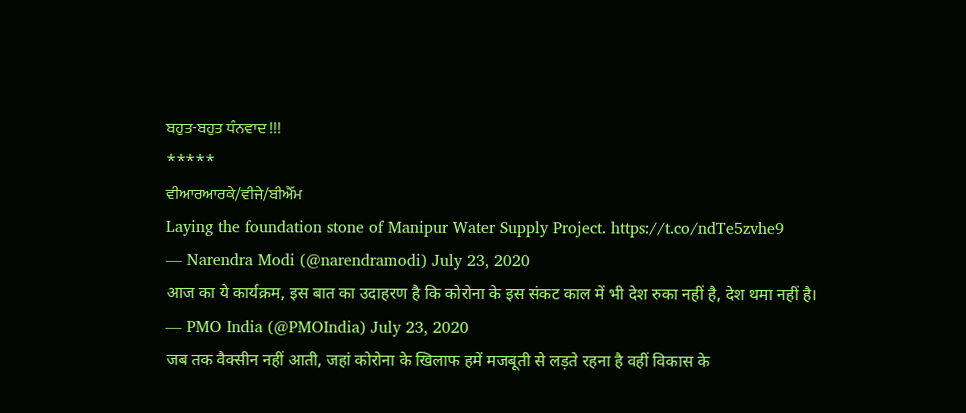ਬਹੁਤ-ਬਹੁਤ ਧੰਨਵਾਦ !!!
*****
ਵੀਆਰਆਰਕੇ/ਵੀਜੇ/ਬੀਐੱਮ
Laying the foundation stone of Manipur Water Supply Project. https://t.co/ndTe5zvhe9
— Narendra Modi (@narendramodi) July 23, 2020
आज का ये कार्यक्रम, इस बात का उदाहरण है कि कोरोना के इस संकट काल में भी देश रुका नहीं है, देश थमा नहीं है।
— PMO India (@PMOIndia) July 23, 2020
जब तक वैक्सीन नहीं आती, जहां कोरोना के खिलाफ हमें मजबूती से लड़ते रहना है वहीं विकास के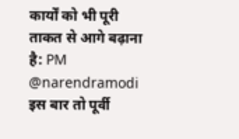कार्यों को भी पूरी ताकत से आगे बढ़ाना है: PM @narendramodi
इस बार तो पूर्वी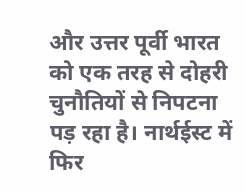और उत्तर पूर्वी भारत को एक तरह से दोहरी चुनौतियों से निपटना पड़ रहा है। नार्थईस्ट में फिर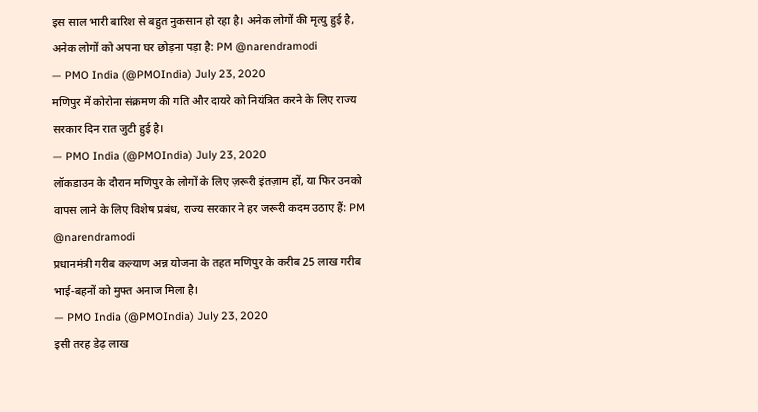इस साल भारी बारिश से बहुत नुकसान हो रहा है। अनेक लोगों की मृत्यु हुई है, अनेक लोगों को अपना घर छोड़ना पड़ा है: PM @narendramodi
— PMO India (@PMOIndia) July 23, 2020
मणिपुर में कोरोना संक्रमण की गति और दायरे को नियंत्रित करने के लिए राज्य सरकार दिन रात जुटी हुई है।
— PMO India (@PMOIndia) July 23, 2020
लॉकडाउन के दौरान मणिपुर के लोगों के लिए ज़रूरी इंतज़ाम हों, या फिर उनको वापस लाने के लिए विशेष प्रबंध, राज्य सरकार ने हर जरूरी कदम उठाए हैं: PM @narendramodi
प्रधानमंत्री गरीब कल्याण अन्न योजना के तहत मणिपुर के करीब 25 लाख गरीब भाई-बहनों को मुफ्त अनाज मिला है।
— PMO India (@PMOIndia) July 23, 2020
इसी तरह डेढ़ लाख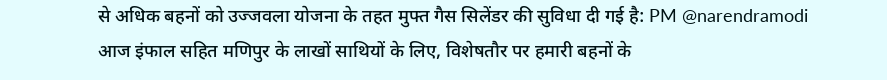से अधिक बहनों को उज्जवला योजना के तहत मुफ्त गैस सिलेंडर की सुविधा दी गई है: PM @narendramodi
आज इंफाल सहित मणिपुर के लाखों साथियों के लिए, विशेषतौर पर हमारी बहनों के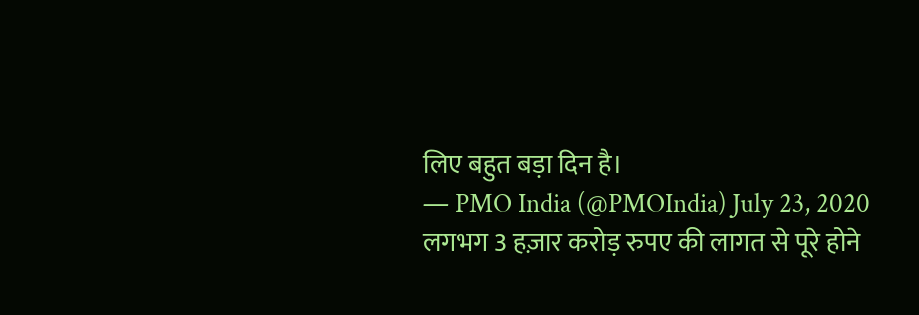लिए बहुत बड़ा दिन है।
— PMO India (@PMOIndia) July 23, 2020
लगभग 3 हज़ार करोड़ रुपए की लागत से पूरे होने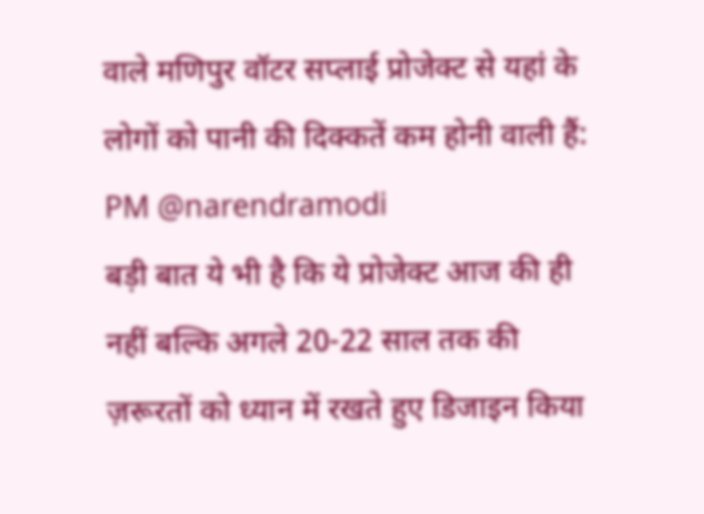वाले मणिपुर वॉटर सप्लाई प्रोजेक्ट से यहां के लोगों को पानी की दिक्कतें कम होनी वाली हैं: PM @narendramodi
बड़ी बात ये भी है कि ये प्रोजेक्ट आज की ही नहीं बल्कि अगले 20-22 साल तक की ज़रूरतों को ध्यान में रखते हुए डिजाइन किया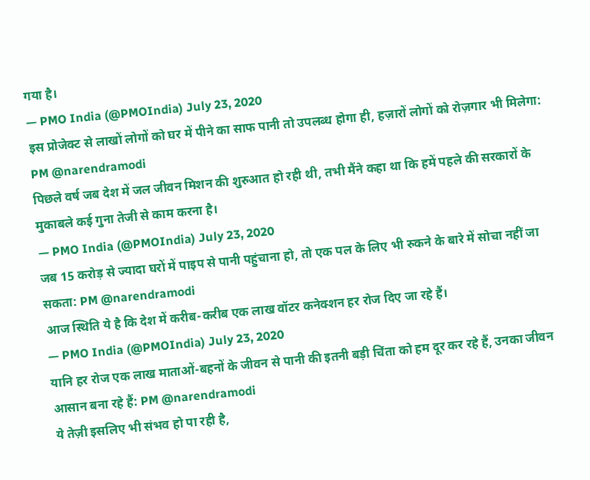गया है।
— PMO India (@PMOIndia) July 23, 2020
इस प्रोजेक्ट से लाखों लोगों को घर में पीने का साफ पानी तो उपलब्ध होगा ही, हज़ारों लोगों को रोज़गार भी मिलेगा: PM @narendramodi
पिछले वर्ष जब देश में जल जीवन मिशन की शुरुआत हो रही थी, तभी मैंने कहा था कि हमें पहले की सरकारों के मुकाबले कई गुना तेजी से काम करना है।
— PMO India (@PMOIndia) July 23, 2020
जब 15 करोड़ से ज्यादा घरों में पाइप से पानी पहुंचाना हो, तो एक पल के लिए भी रुकने के बारे में सोचा नहीं जा सकता: PM @narendramodi
आज स्थिति ये है कि देश में करीब-करीब एक लाख वॉटर कनेक्शन हर रोज दिए जा रहे हैं।
— PMO India (@PMOIndia) July 23, 2020
यानि हर रोज एक लाख माताओं-बहनों के जीवन से पानी की इतनी बड़ी चिंता को हम दूर कर रहे हैं, उनका जीवन आसान बना रहे हैं: PM @narendramodi
ये तेज़ी इसलिए भी संभव हो पा रही है,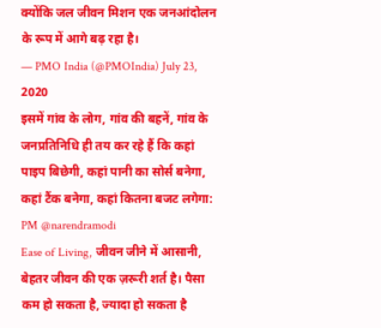क्योंकि जल जीवन मिशन एक जनआंदोलन के रूप में आगे बढ़ रहा है।
— PMO India (@PMOIndia) July 23, 2020
इसमें गांव के लोग, गांव की बहनें, गांव के जनप्रतिनिधि ही तय कर रहे हैं कि कहां पाइप बिछेगी, कहां पानी का सोर्स बनेगा, कहां टैंक बनेगा, कहां कितना बजट लगेगा: PM @narendramodi
Ease of Living, जीवन जीने में आसानी, बेहतर जीवन की एक ज़रूरी शर्त है। पैसा कम हो सकता है, ज्यादा हो सकता है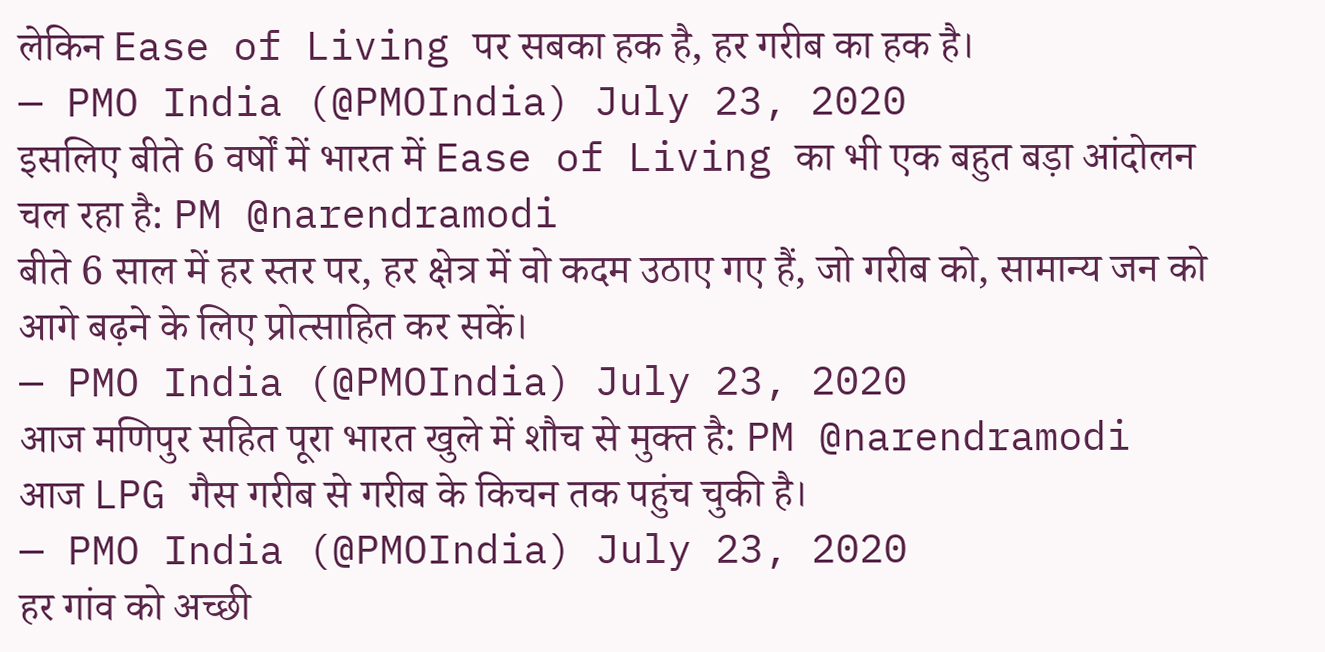लेकिन Ease of Living पर सबका हक है, हर गरीब का हक है।
— PMO India (@PMOIndia) July 23, 2020
इसलिए बीते 6 वर्षों में भारत में Ease of Living का भी एक बहुत बड़ा आंदोलन चल रहा है: PM @narendramodi
बीते 6 साल में हर स्तर पर, हर क्षेत्र में वो कदम उठाए गए हैं, जो गरीब को, सामान्य जन को आगे बढ़ने के लिए प्रोत्साहित कर सकें।
— PMO India (@PMOIndia) July 23, 2020
आज मणिपुर सहित पूरा भारत खुले में शौच से मुक्त है: PM @narendramodi
आज LPG गैस गरीब से गरीब के किचन तक पहुंच चुकी है।
— PMO India (@PMOIndia) July 23, 2020
हर गांव को अच्छी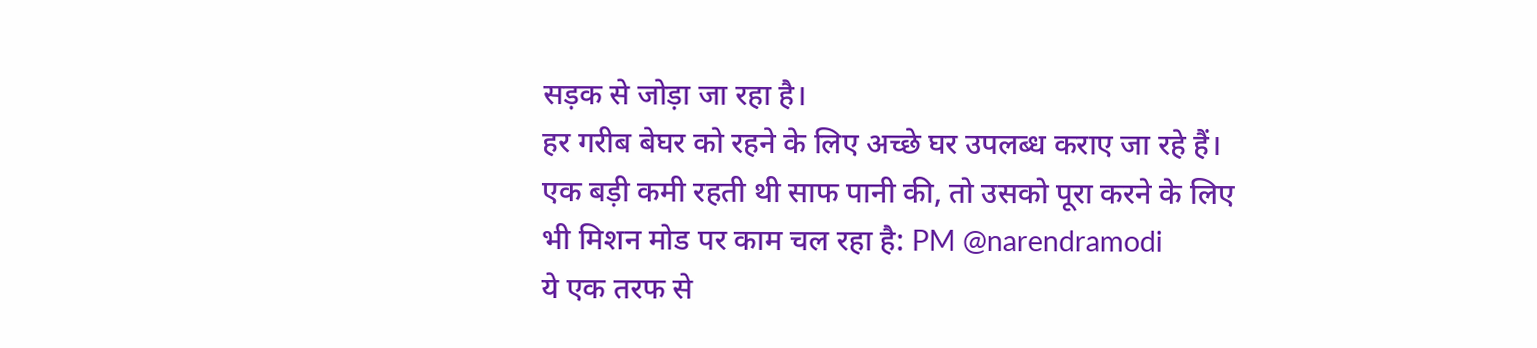सड़क से जोड़ा जा रहा है।
हर गरीब बेघर को रहने के लिए अच्छे घर उपलब्ध कराए जा रहे हैं।
एक बड़ी कमी रहती थी साफ पानी की, तो उसको पूरा करने के लिए भी मिशन मोड पर काम चल रहा है: PM @narendramodi
ये एक तरफ से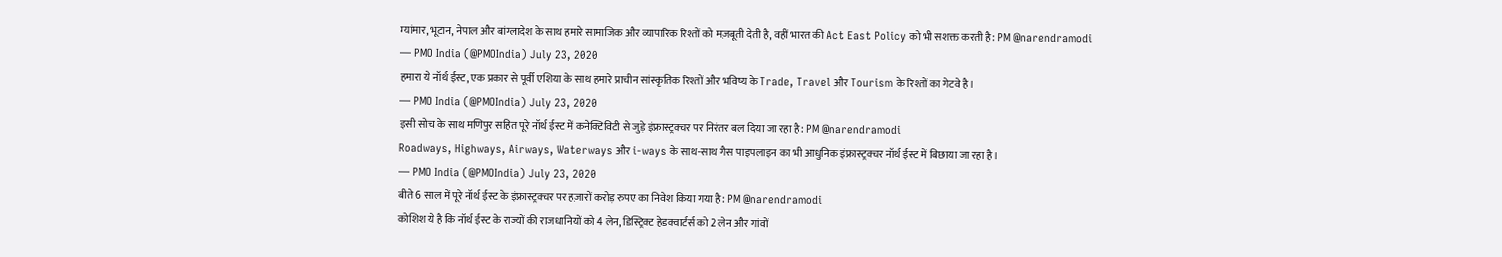म्यांमार, भूटान, नेपाल और बांग्लादेश के साथ हमारे सामाजिक और व्यापारिक रिश्तों को मज़बूती देती है, वहीं भारत की Act East Policy को भी सशक्त करती है: PM @narendramodi
— PMO India (@PMOIndia) July 23, 2020
हमारा ये नॉर्थ ईस्ट, एक प्रकार से पूर्वी एशिया के साथ हमारे प्राचीन सांस्कृतिक रिश्तों और भविष्य के Trade, Travel और Tourism के रिश्तों का गेटवे है।
— PMO India (@PMOIndia) July 23, 2020
इसी सोच के साथ मणिपुर सहित पूरे नॉर्थ ईस्ट में कनेक्टिविटी से जुड़े इंफ्रास्ट्रक्चर पर निरंतर बल दिया जा रहा है: PM @narendramodi
Roadways, Highways, Airways, Waterways और i-ways के साथ-साथ गैस पाइपलाइन का भी आधुनिक इंफ्रास्ट्रक्चर नॉर्थ ईस्ट में बिछाया जा रहा है।
— PMO India (@PMOIndia) July 23, 2020
बीते 6 साल में पूरे नॉर्थ ईस्ट के इंफ्रास्ट्रक्चर पर हज़ारों करोड़ रुपए का निवेश किया गया है: PM @narendramodi
कोशिश ये है कि नॉर्थ ईस्ट के राज्यों की राजधानियों को 4 लेन, डिस्ट्रिक्ट हेडक्वार्टर्स को 2 लेन और गांवों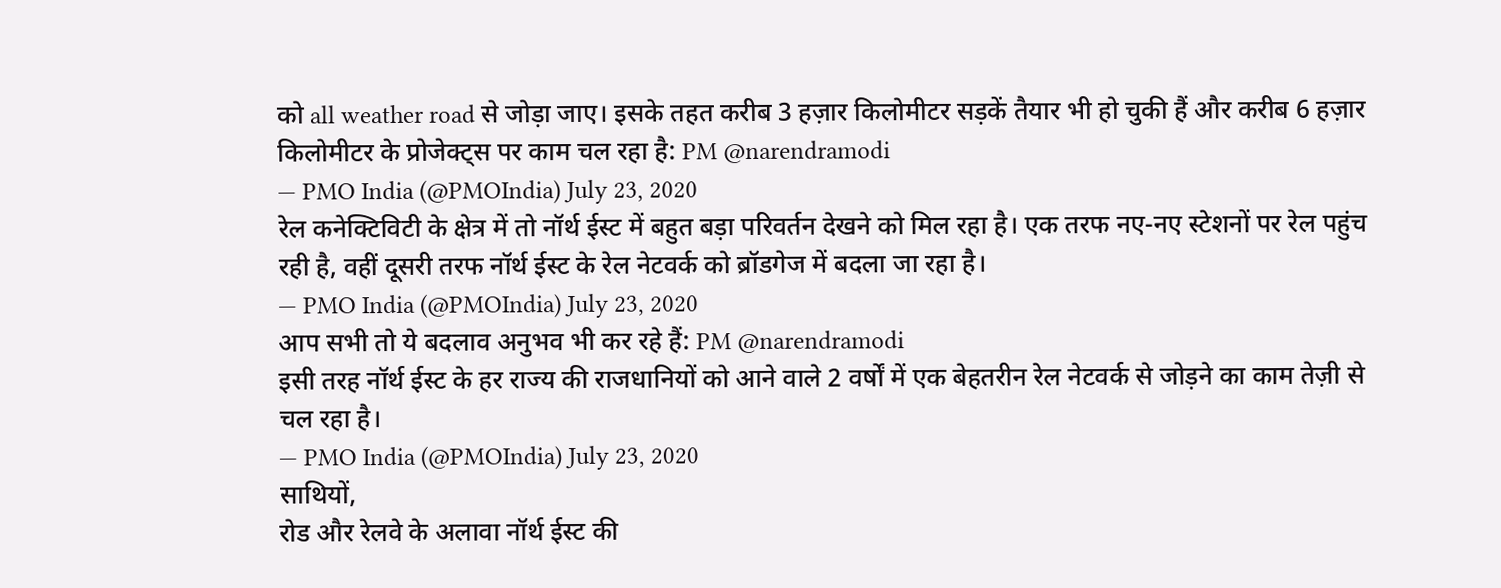को all weather road से जोड़ा जाए। इसके तहत करीब 3 हज़ार किलोमीटर सड़कें तैयार भी हो चुकी हैं और करीब 6 हज़ार किलोमीटर के प्रोजेक्ट्स पर काम चल रहा है: PM @narendramodi
— PMO India (@PMOIndia) July 23, 2020
रेल कनेक्टिविटी के क्षेत्र में तो नॉर्थ ईस्ट में बहुत बड़ा परिवर्तन देखने को मिल रहा है। एक तरफ नए-नए स्टेशनों पर रेल पहुंच रही है, वहीं दूसरी तरफ नॉर्थ ईस्ट के रेल नेटवर्क को ब्रॉडगेज में बदला जा रहा है।
— PMO India (@PMOIndia) July 23, 2020
आप सभी तो ये बदलाव अनुभव भी कर रहे हैं: PM @narendramodi
इसी तरह नॉर्थ ईस्ट के हर राज्य की राजधानियों को आने वाले 2 वर्षों में एक बेहतरीन रेल नेटवर्क से जोड़ने का काम तेज़ी से चल रहा है।
— PMO India (@PMOIndia) July 23, 2020
साथियों,
रोड और रेलवे के अलावा नॉर्थ ईस्ट की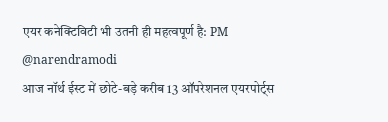एयर कनेक्टिविटी भी उतनी ही महत्वपूर्ण है: PM @narendramodi
आज नॉर्थ ईस्ट में छोटे-बड़े करीब 13 ऑपरेशनल एयरपोर्ट्स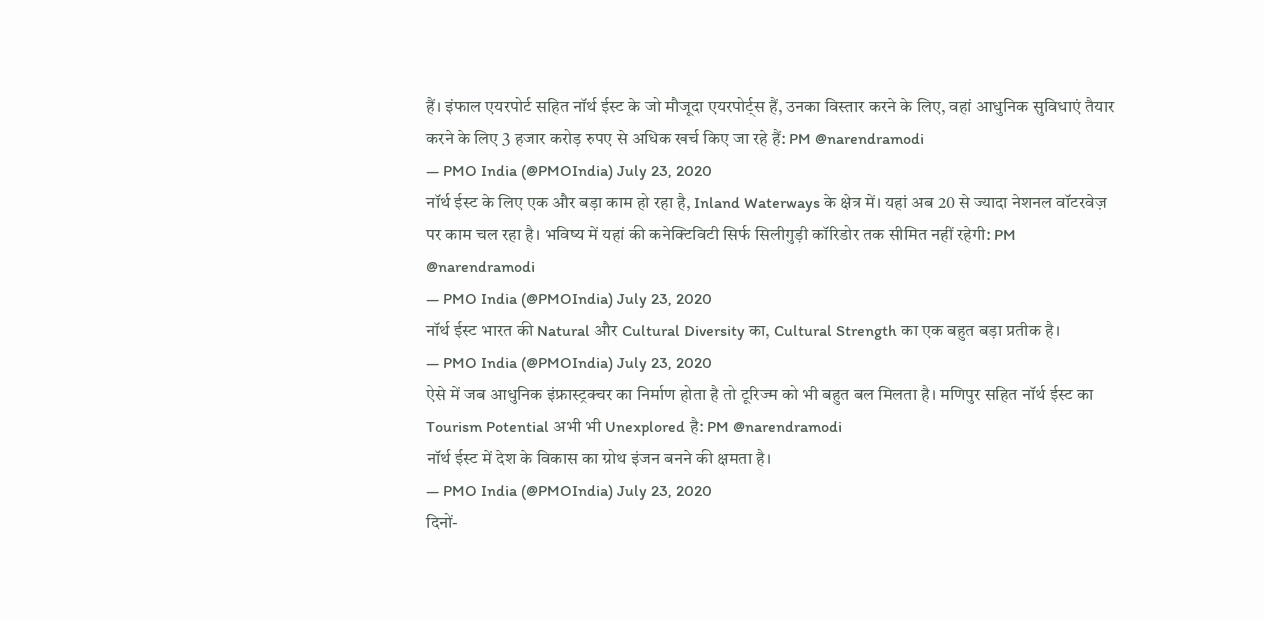हैं। इंफाल एयरपोर्ट सहित नॉर्थ ईस्ट के जो मौजूदा एयरपोर्ट्स हैं, उनका विस्तार करने के लिए, वहां आधुनिक सुविधाएं तैयार करने के लिए 3 हजार करोड़ रुपए से अधिक खर्च किए जा रहे हैं: PM @narendramodi
— PMO India (@PMOIndia) July 23, 2020
नॉर्थ ईस्ट के लिए एक और बड़ा काम हो रहा है, Inland Waterways के क्षेत्र में। यहां अब 20 से ज्यादा नेशनल वॉटरवेज़ पर काम चल रहा है। भविष्य में यहां की कनेक्टिविटी सिर्फ सिलीगुड़ी कॉरिडोर तक सीमित नहीं रहेगी: PM @narendramodi
— PMO India (@PMOIndia) July 23, 2020
नॉर्थ ईस्ट भारत की Natural और Cultural Diversity का, Cultural Strength का एक बहुत बड़ा प्रतीक है।
— PMO India (@PMOIndia) July 23, 2020
ऐसे में जब आधुनिक इंफ्रास्ट्रक्चर का निर्माण होता है तो टूरिज्म को भी बहुत बल मिलता है। मणिपुर सहित नॉर्थ ईस्ट का Tourism Potential अभी भी Unexplored है: PM @narendramodi
नॉर्थ ईस्ट में देश के विकास का ग्रोथ इंजन बनने की क्षमता है।
— PMO India (@PMOIndia) July 23, 2020
दिनों-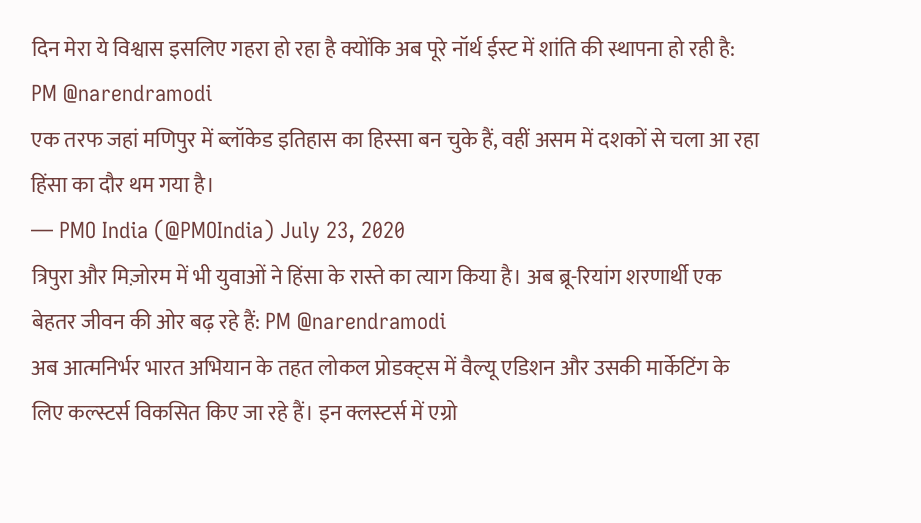दिन मेरा ये विश्वास इसलिए गहरा हो रहा है क्योंकि अब पूरे नॉर्थ ईस्ट में शांति की स्थापना हो रही है: PM @narendramodi
एक तरफ जहां मणिपुर में ब्लॉकेड इतिहास का हिस्सा बन चुके हैं, वहीं असम में दशकों से चला आ रहा हिंसा का दौर थम गया है।
— PMO India (@PMOIndia) July 23, 2020
त्रिपुरा और मिज़ोरम में भी युवाओं ने हिंसा के रास्ते का त्याग किया है। अब ब्रू-रियांग शरणार्थी एक बेहतर जीवन की ओर बढ़ रहे हैं: PM @narendramodi
अब आत्मनिर्भर भारत अभियान के तहत लोकल प्रोडक्ट्स में वैल्यू एडिशन और उसकी मार्केटिंग के लिए कल्स्टर्स विकसित किए जा रहे हैं। इन क्लस्टर्स में एग्रो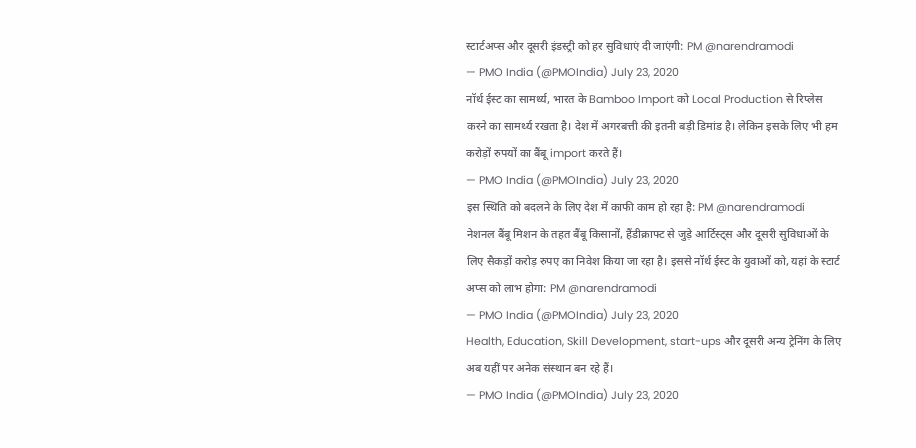स्टार्टअप्स और दूसरी इंडस्ट्री को हर सुविधाएं दी जाएंगी: PM @narendramodi
— PMO India (@PMOIndia) July 23, 2020
नॉर्थ ईस्ट का सामर्थ्य, भारत के Bamboo Import को Local Production से रिप्लेस करने का सामर्थ्य रखता है। देश में अगरबत्ती की इतनी बड़ी डिमांड है। लेकिन इसके लिए भी हम करोड़ों रुपयों का बैंबू import करते हैं।
— PMO India (@PMOIndia) July 23, 2020
इस स्थिति को बदलने के लिए देश में काफी काम हो रहा है: PM @narendramodi
नेशनल बैंबू मिशन के तहत बैंबू किसानों, हैंडीक्राफ्ट से जुड़े आर्टिस्ट्स और दूसरी सुविधाओं के लिए सैकड़ों करोड़ रुपए का निवेश किया जा रहा है। इससे नॉर्थ ईस्ट के युवाओं को, यहां के स्टार्ट अप्स को लाभ होगा: PM @narendramodi
— PMO India (@PMOIndia) July 23, 2020
Health, Education, Skill Development, start-ups और दूसरी अन्य ट्रेनिंग के लिए अब यहीं पर अनेक संस्थान बन रहे हैं।
— PMO India (@PMOIndia) July 23, 2020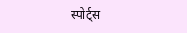स्पोर्ट्स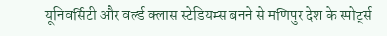यूनिवर्सिटी और वर्ल्ड क्लास स्टेडियम्स बनने से मणिपुर देश के स्पोर्ट्स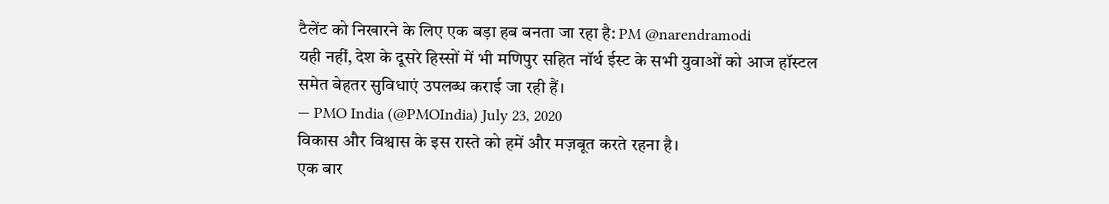टैलेंट को निखारने के लिए एक बड़ा हब बनता जा रहा है: PM @narendramodi
यही नहीं, देश के दूसरे हिस्सों में भी मणिपुर सहित नॉर्थ ईस्ट के सभी युवाओं को आज हॉस्टल समेत बेहतर सुविधाएं उपलब्ध कराई जा रही हैं।
— PMO India (@PMOIndia) July 23, 2020
विकास और विश्वास के इस रास्ते को हमें और मज़बूत करते रहना है।
एक बार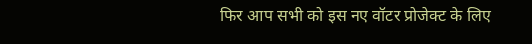फिर आप सभी को इस नए वॉटर प्रोजेक्ट के लिए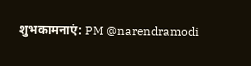शुभकामनाएं: PM @narendramodi